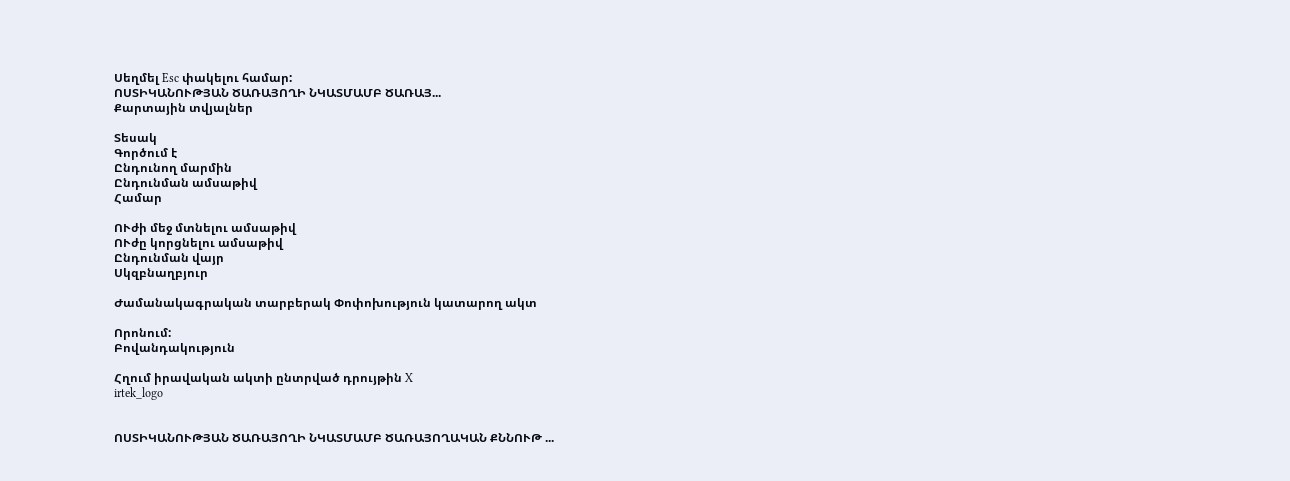Սեղմել Esc փակելու համար:
ՈՍՏԻԿԱՆՈՒԹՅԱՆ ԾԱՌԱՅՈՂԻ ՆԿԱՏՄԱՄԲ ԾԱՌԱՅ...
Քարտային տվյալներ

Տեսակ
Գործում է
Ընդունող մարմին
Ընդունման ամսաթիվ
Համար

ՈՒժի մեջ մտնելու ամսաթիվ
ՈՒժը կորցնելու ամսաթիվ
Ընդունման վայր
Սկզբնաղբյուր

Ժամանակագրական տարբերակ Փոփոխություն կատարող ակտ

Որոնում:
Բովանդակություն

Հղում իրավական ակտի ընտրված դրույթին X
irtek_logo


ՈՍՏԻԿԱՆՈՒԹՅԱՆ ԾԱՌԱՅՈՂԻ ՆԿԱՏՄԱՄԲ ԾԱՌԱՅՈՂԱԿԱՆ ՔՆՆՈՒԹ ...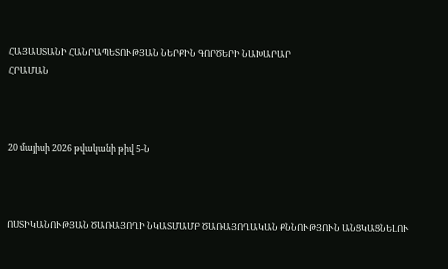ՀԱՅԱՍՏԱՆԻ ՀԱՆՐԱՊԵՏՈՒԹՅԱՆ ՆԵՐՔԻՆ ԳՈՐԾԵՐԻ ՆԱԽԱՐԱՐ
ՀՐԱՄԱՆ



20 մայիսի 2026 թվականի թիվ 5-Ն



ՈՍՏԻԿԱՆՈՒԹՅԱՆ ԾԱՌԱՅՈՂԻ ՆԿԱՏՄԱՄԲ ԾԱՌԱՅՈՂԱԿԱՆ ՔՆՆՈՒԹՅՈՒՆ ԱՆՑԿԱՑՆԵԼՈՒ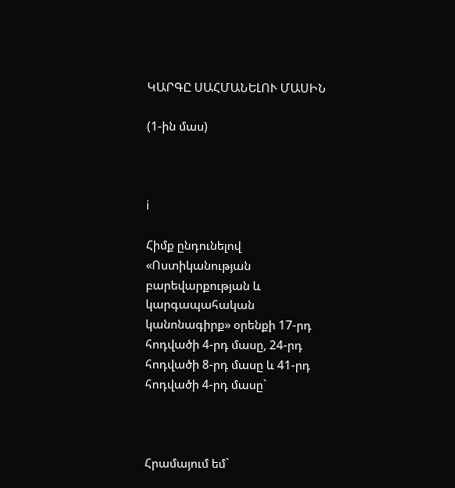ԿԱՐԳԸ ՍԱՀՄԱՆԵԼՈՒ ՄԱՍԻՆ

(1-ին մաս)



i

Հիմք ընդունելով «Ոստիկանության բարեվարքության և կարգապահական կանոնագիրք» օրենքի 17-րդ հոդվածի 4-րդ մասը, 24-րդ հոդվածի 8-րդ մասը և 41-րդ հոդվածի 4-րդ մասը`



Հրամայում եմ`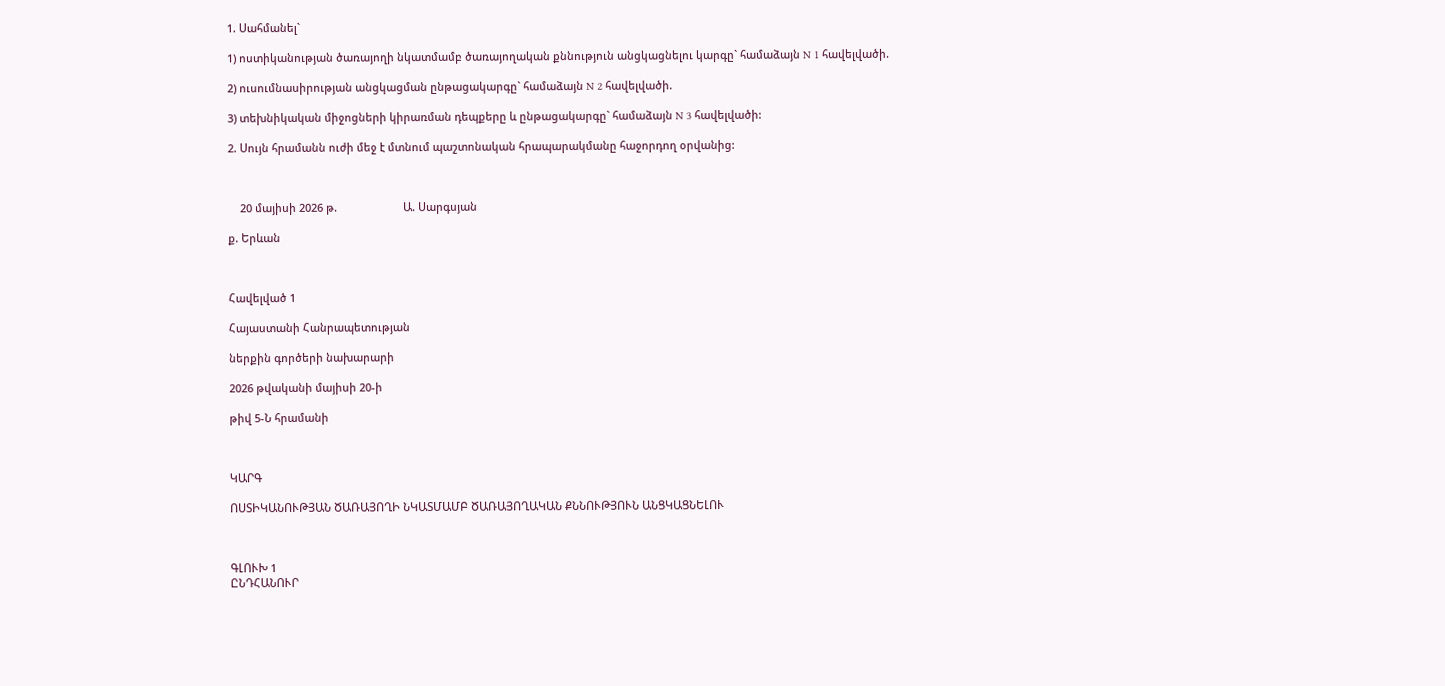1. Սահմանել`

1) ոստիկանության ծառայողի նկատմամբ ծառայողական քննություն անցկացնելու կարգը` համաձայն N 1 հավելվածի.

2) ուսումնասիրության անցկացման ընթացակարգը` համաձայն N 2 հավելվածի.

3) տեխնիկական միջոցների կիրառման դեպքերը և ընթացակարգը` համաձայն N 3 հավելվածի:

2. Սույն հրամանն ուժի մեջ է մտնում պաշտոնական հրապարակմանը հաջորդող օրվանից:



    20 մայիսի 2026 թ.                      Ա. Սարգսյան

ք. Երևան



Հավելված 1

Հայաստանի Հանրապետության

ներքին գործերի նախարարի

2026 թվականի մայիսի 20-ի

թիվ 5-Ն հրամանի



ԿԱՐԳ

ՈՍՏԻԿԱՆՈՒԹՅԱՆ ԾԱՌԱՅՈՂԻ ՆԿԱՏՄԱՄԲ ԾԱՌԱՅՈՂԱԿԱՆ ՔՆՆՈՒԹՅՈՒՆ ԱՆՑԿԱՑՆԵԼՈՒ



ԳԼՈՒԽ 1
ԸՆԴՀԱՆՈՒՐ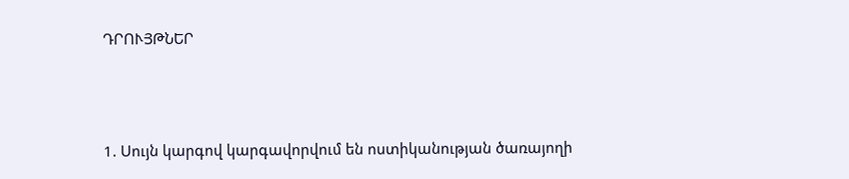ԴՐՈՒՅԹՆԵՐ



1. Սույն կարգով կարգավորվում են ոստիկանության ծառայողի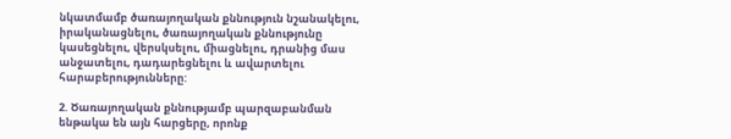նկատմամբ ծառայողական քննություն նշանակելու, իրականացնելու, ծառայողական քննությունը կասեցնելու, վերսկսելու, միացնելու, դրանից մաս անջատելու, դադարեցնելու և ավարտելու հարաբերությունները:

2. Ծառայողական քննությամբ պարզաբանման ենթակա են այն հարցերը, որոնք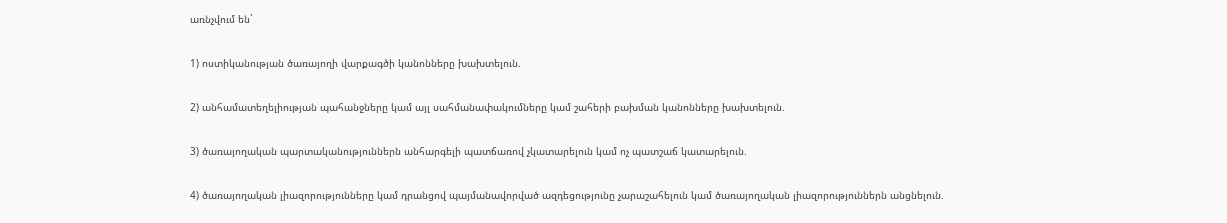առնչվում են`

1) ոստիկանության ծառայողի վարքագծի կանոնները խախտելուն.

2) անհամատեղելիության պահանջները կամ այլ սահմանափակումները կամ շահերի բախման կանոնները խախտելուն.

3) ծառայողական պարտականություններն անհարգելի պատճառով չկատարելուն կամ ոչ պատշաճ կատարելուն.

4) ծառայողական լիազորությունները կամ դրանցով պայմանավորված ազդեցությունը չարաշահելուն կամ ծառայողական լիազորություններն անցնելուն.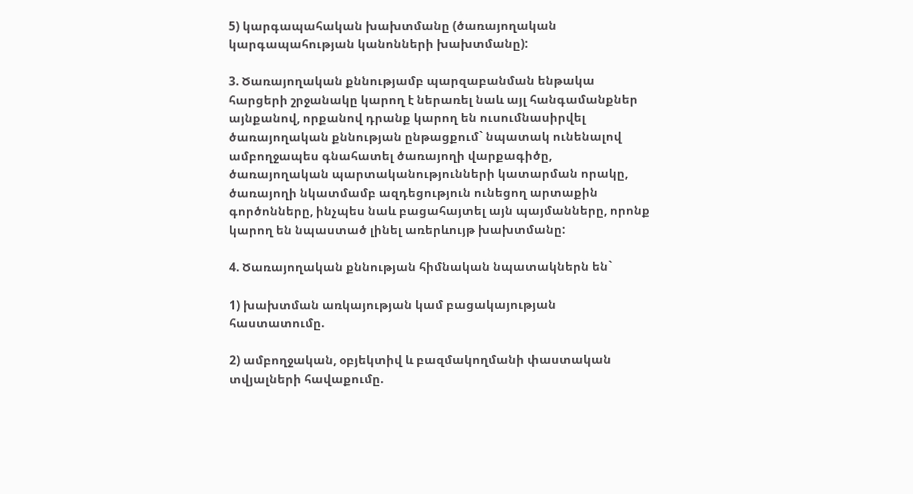5) կարգապահական խախտմանը (ծառայողական կարգապահության կանոնների խախտմանը):

3. Ծառայողական քննությամբ պարզաբանման ենթակա հարցերի շրջանակը կարող է ներառել նաև այլ հանգամանքներ այնքանով, որքանով դրանք կարող են ուսումնասիրվել ծառայողական քննության ընթացքում` նպատակ ունենալով ամբողջապես գնահատել ծառայողի վարքագիծը, ծառայողական պարտականությունների կատարման որակը, ծառայողի նկատմամբ ազդեցություն ունեցող արտաքին գործոնները, ինչպես նաև բացահայտել այն պայմանները, որոնք կարող են նպաստած լինել առերևույթ խախտմանը:

4. Ծառայողական քննության հիմնական նպատակներն են`

1) խախտման առկայության կամ բացակայության հաստատումը.

2) ամբողջական, օբյեկտիվ և բազմակողմանի փաստական տվյալների հավաքումը.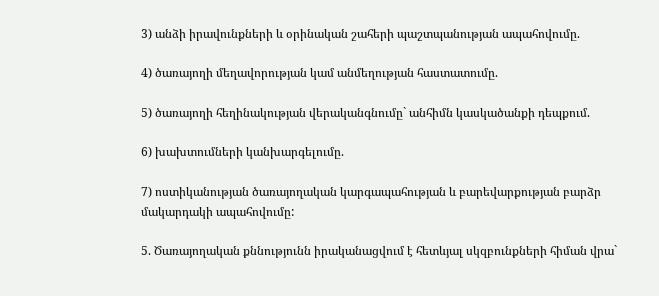3) անձի իրավունքների և օրինական շահերի պաշտպանության ապահովումը.

4) ծառայողի մեղավորության կամ անմեղության հաստատումը.

5) ծառայողի հեղինակության վերականգնումը` անհիմն կասկածանքի դեպքում.

6) խախտումների կանխարգելումը.

7) ոստիկանության ծառայողական կարգապահության և բարեվարքության բարձր մակարդակի ապահովումը:

5. Ծառայողական քննությունն իրականացվում է հետևյալ սկզբունքների հիման վրա`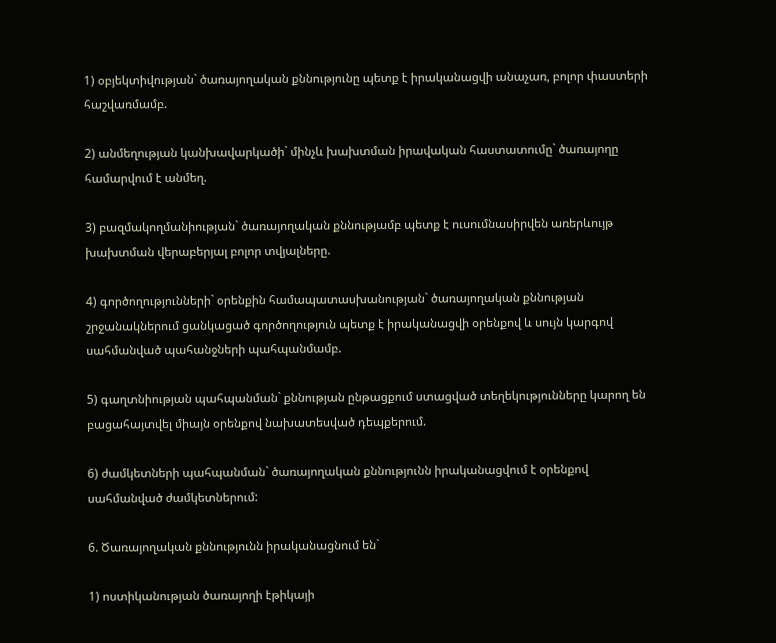1) օբյեկտիվության` ծառայողական քննությունը պետք է իրականացվի անաչառ, բոլոր փաստերի հաշվառմամբ.

2) անմեղության կանխավարկածի` մինչև խախտման իրավական հաստատումը` ծառայողը համարվում է անմեղ.

3) բազմակողմանիության` ծառայողական քննությամբ պետք է ուսումնասիրվեն առերևույթ խախտման վերաբերյալ բոլոր տվյալները.

4) գործողությունների` օրենքին համապատասխանության` ծառայողական քննության շրջանակներում ցանկացած գործողություն պետք է իրականացվի օրենքով և սույն կարգով սահմանված պահանջների պահպանմամբ.

5) գաղտնիության պահպանման` քննության ընթացքում ստացված տեղեկությունները կարող են բացահայտվել միայն օրենքով նախատեսված դեպքերում.

6) ժամկետների պահպանման` ծառայողական քննությունն իրականացվում է օրենքով սահմանված ժամկետներում:

6. Ծառայողական քննությունն իրականացնում են`

1) ոստիկանության ծառայողի էթիկայի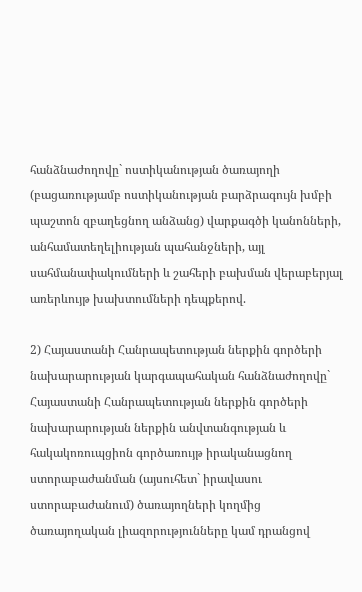հանձնաժողովը` ոստիկանության ծառայողի (բացառությամբ ոստիկանության բարձրագույն խմբի պաշտոն զբաղեցնող անձանց) վարքագծի կանոնների, անհամատեղելիության պահանջների, այլ սահմանափակումների և շահերի բախման վերաբերյալ առերևույթ խախտումների դեպքերով.

2) Հայաստանի Հանրապետության ներքին գործերի նախարարության կարգապահական հանձնաժողովը` Հայաստանի Հանրապետության ներքին գործերի նախարարության ներքին անվտանգության և հակակոռուպցիոն գործառույթ իրականացնող ստորաբաժանման (այսուհետ` իրավասու ստորաբաժանում) ծառայողների կողմից ծառայողական լիազորությունները կամ դրանցով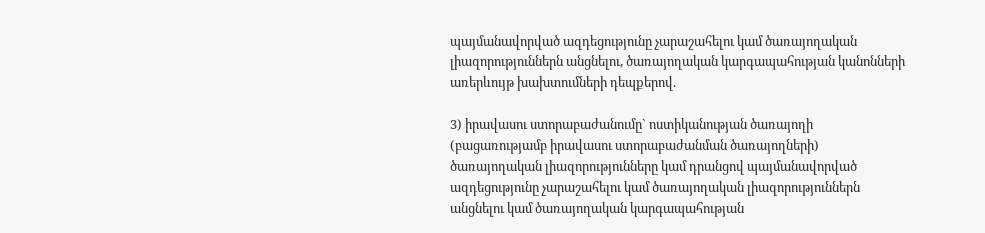պայմանավորված ազդեցությունը չարաշահելու կամ ծառայողական լիազորություններն անցնելու, ծառայողական կարգապահության կանոնների առերևույթ խախտումների դեպքերով.

3) իրավասու ստորաբաժանումը` ոստիկանության ծառայողի (բացառությամբ իրավասու ստորաբաժանման ծառայողների) ծառայողական լիազորությունները կամ դրանցով պայմանավորված ազդեցությունը չարաշահելու կամ ծառայողական լիազորություններն անցնելու կամ ծառայողական կարգապահության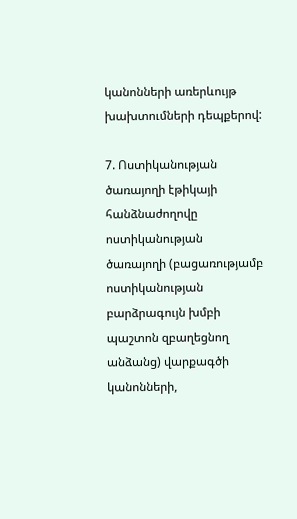կանոնների առերևույթ խախտումների դեպքերով:

7. Ոստիկանության ծառայողի էթիկայի հանձնաժողովը ոստիկանության ծառայողի (բացառությամբ ոստիկանության բարձրագույն խմբի պաշտոն զբաղեցնող անձանց) վարքագծի կանոնների,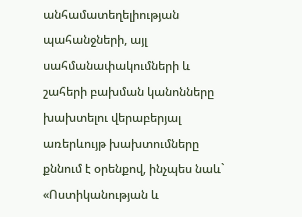անհամատեղելիության պահանջների, այլ սահմանափակումների և շահերի բախման կանոնները խախտելու վերաբերյալ առերևույթ խախտումները քննում է օրենքով, ինչպես նաև` «Ոստիկանության և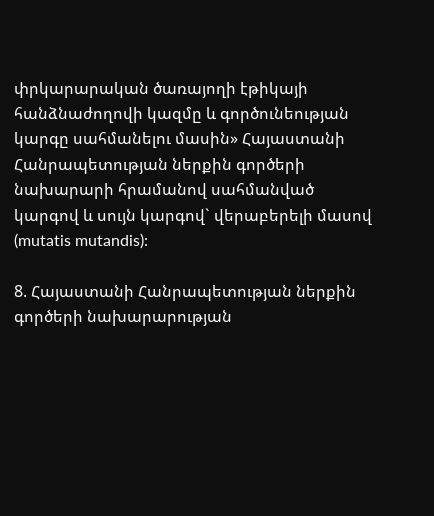փրկարարական ծառայողի էթիկայի հանձնաժողովի կազմը և գործունեության կարգը սահմանելու մասին» Հայաստանի Հանրապետության ներքին գործերի նախարարի հրամանով սահմանված կարգով և սույն կարգով` վերաբերելի մասով (mutatis mutandis):

8. Հայաստանի Հանրապետության ներքին գործերի նախարարության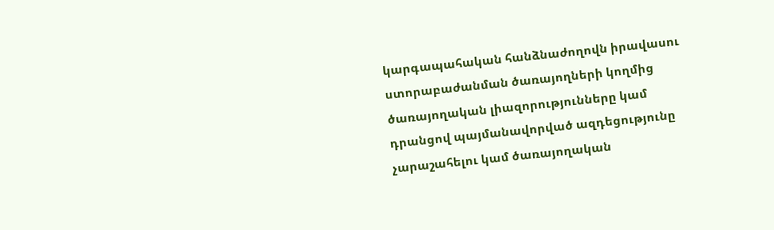կարգապահական հանձնաժողովն իրավասու ստորաբաժանման ծառայողների կողմից ծառայողական լիազորությունները կամ դրանցով պայմանավորված ազդեցությունը չարաշահելու կամ ծառայողական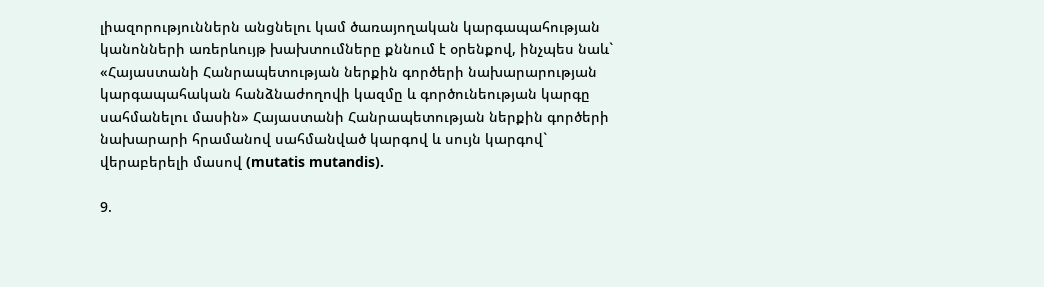լիազորություններն անցնելու կամ ծառայողական կարգապահության կանոնների առերևույթ խախտումները քննում է օրենքով, ինչպես նաև` «Հայաստանի Հանրապետության ներքին գործերի նախարարության կարգապահական հանձնաժողովի կազմը և գործունեության կարգը սահմանելու մասին» Հայաստանի Հանրապետության ներքին գործերի նախարարի հրամանով սահմանված կարգով և սույն կարգով` վերաբերելի մասով (mutatis mutandis).

9.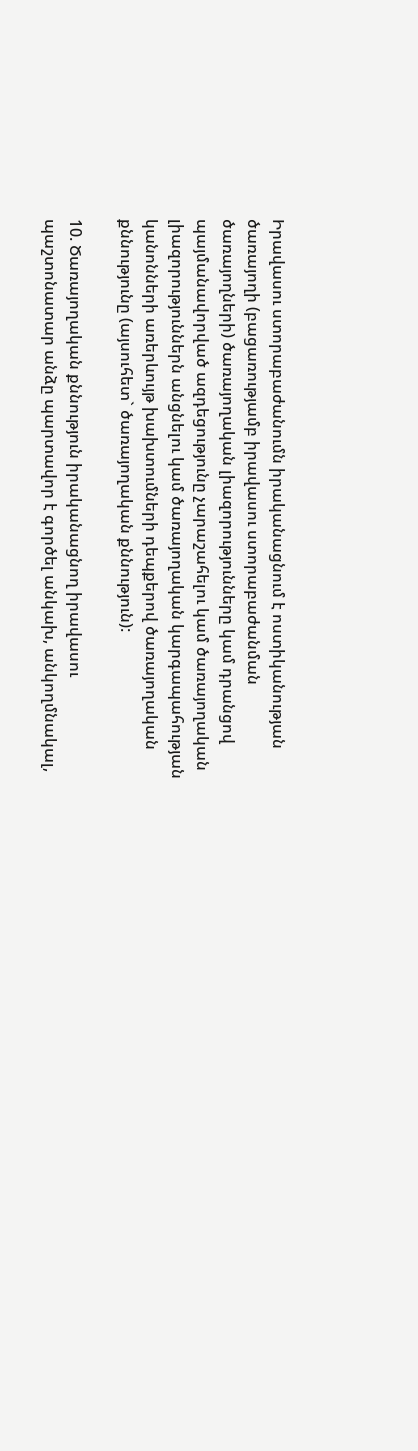Իրավասու ստորաբաժանումն իրականացնում է ոստիկանության ծառայողի (բացառությամբ իրավասու ստորաբաժանման ծառայողների) ծառայողական լիազորությունները կամ դրանցով պայմանավորված ազդեցությունը չարաշահելու կամ ծառայողական լիազորություններն անցնելու կամ ծառայողական կարգապահության կանոնների առերևույթ խախտումների դեպքերով ծառայողական քննությունը (այսուհետ` ծառայողական քննություն):

10. Ծառայողական քննություն իրականացնող իրավասու պաշտոնատար անձը պարտավոր է գործել անկախ, անկողմնակալ,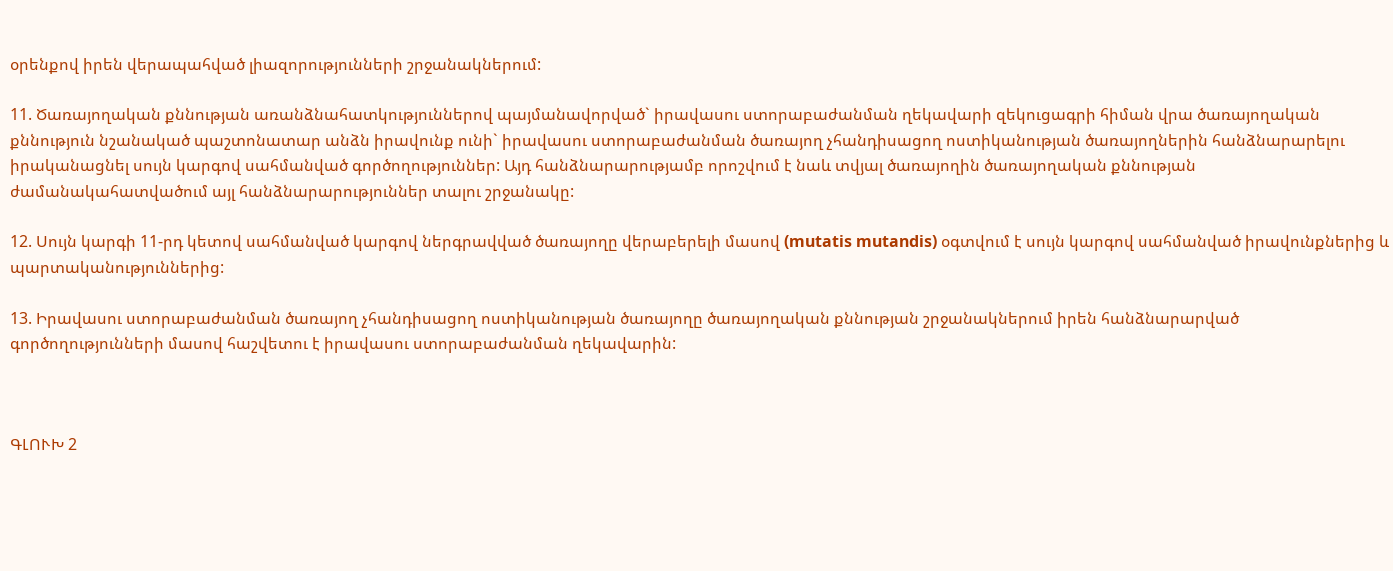օրենքով իրեն վերապահված լիազորությունների շրջանակներում:

11. Ծառայողական քննության առանձնահատկություններով պայմանավորված` իրավասու ստորաբաժանման ղեկավարի զեկուցագրի հիման վրա ծառայողական քննություն նշանակած պաշտոնատար անձն իրավունք ունի` իրավասու ստորաբաժանման ծառայող չհանդիսացող ոստիկանության ծառայողներին հանձնարարելու իրականացնել սույն կարգով սահմանված գործողություններ: Այդ հանձնարարությամբ որոշվում է նաև տվյալ ծառայողին ծառայողական քննության ժամանակահատվածում այլ հանձնարարություններ տալու շրջանակը:

12. Սույն կարգի 11-րդ կետով սահմանված կարգով ներգրավված ծառայողը վերաբերելի մասով (mutatis mutandis) օգտվում է սույն կարգով սահմանված իրավունքներից և պարտականություններից:

13. Իրավասու ստորաբաժանման ծառայող չհանդիսացող ոստիկանության ծառայողը ծառայողական քննության շրջանակներում իրեն հանձնարարված գործողությունների մասով հաշվետու է իրավասու ստորաբաժանման ղեկավարին:



ԳԼՈՒԽ 2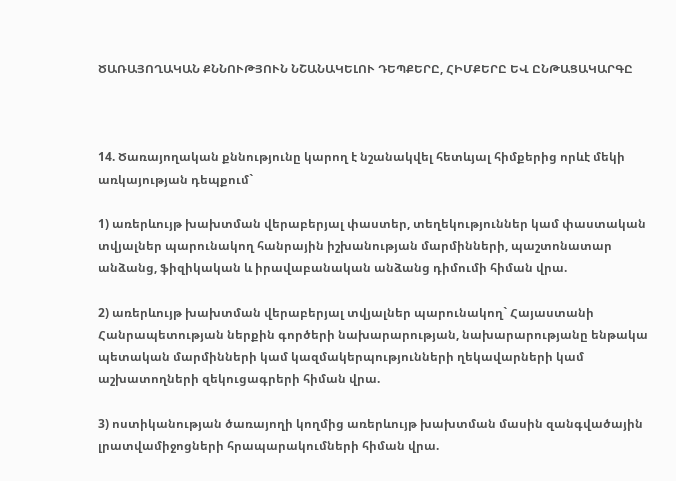ԾԱՌԱՅՈՂԱԿԱՆ ՔՆՆՈՒԹՅՈՒՆ ՆՇԱՆԱԿԵԼՈՒ ԴԵՊՔԵՐԸ, ՀԻՄՔԵՐԸ ԵՎ ԸՆԹԱՑԱԿԱՐԳԸ



14. Ծառայողական քննությունը կարող է նշանակվել հետևյալ հիմքերից որևէ մեկի առկայության դեպքում`

1) առերևույթ խախտման վերաբերյալ փաստեր, տեղեկություններ կամ փաստական տվյալներ պարունակող հանրային իշխանության մարմինների, պաշտոնատար անձանց, ֆիզիկական և իրավաբանական անձանց դիմումի հիման վրա.

2) առերևույթ խախտման վերաբերյալ տվյալներ պարունակող` Հայաստանի Հանրապետության ներքին գործերի նախարարության, նախարարությանը ենթակա պետական մարմինների կամ կազմակերպությունների ղեկավարների կամ աշխատողների զեկուցագրերի հիման վրա.

3) ոստիկանության ծառայողի կողմից առերևույթ խախտման մասին զանգվածային լրատվամիջոցների հրապարակումների հիման վրա.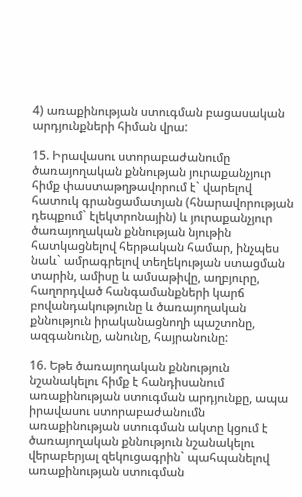4) առաքինության ստուգման բացասական արդյունքների հիման վրա:

15. Իրավասու ստորաբաժանումը ծառայողական քննության յուրաքանչյուր հիմք փաստաթղթավորում է` վարելով հատուկ գրանցամատյան (հնարավորության դեպքում` էլեկտրոնային) և յուրաքանչյուր ծառայողական քննության նյութին հատկացնելով հերթական համար, ինչպես նաև` ամրագրելով տեղեկության ստացման տարին, ամիսը և ամսաթիվը, աղբյուրը, հաղորդված հանգամանքների կարճ բովանդակությունը և ծառայողական քննություն իրականացնողի պաշտոնը, ազգանունը, անունը, հայրանունը:

16. Եթե ծառայողական քննություն նշանակելու հիմք է հանդիսանում առաքինության ստուգման արդյունքը, ապա իրավասու ստորաբաժանումն առաքինության ստուգման ակտը կցում է ծառայողական քննություն նշանակելու վերաբերյալ զեկուցագրին` պահպանելով առաքինության ստուգման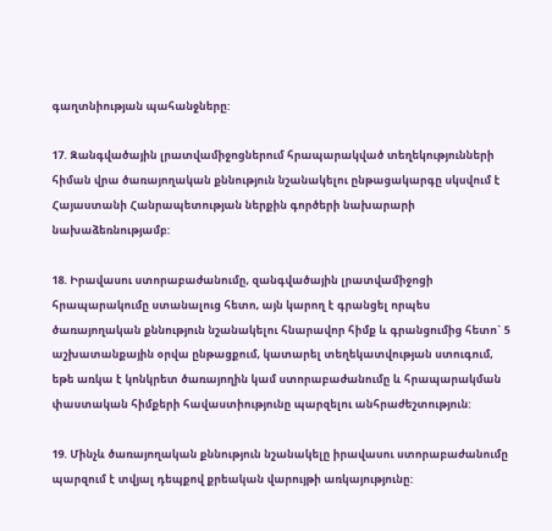գաղտնիության պահանջները:

17. Զանգվածային լրատվամիջոցներում հրապարակված տեղեկությունների հիման վրա ծառայողական քննություն նշանակելու ընթացակարգը սկսվում է Հայաստանի Հանրապետության ներքին գործերի նախարարի նախաձեռնությամբ:

18. Իրավասու ստորաբաժանումը, զանգվածային լրատվամիջոցի հրապարակումը ստանալուց հետո, այն կարող է գրանցել որպես ծառայողական քննություն նշանակելու հնարավոր հիմք և գրանցումից հետո` 5 աշխատանքային օրվա ընթացքում, կատարել տեղեկատվության ստուգում, եթե առկա է կոնկրետ ծառայողին կամ ստորաբաժանումը և հրապարակման փաստական հիմքերի հավաստիությունը պարզելու անհրաժեշտություն:

19. Մինչև ծառայողական քննություն նշանակելը իրավասու ստորաբաժանումը պարզում է տվյալ դեպքով քրեական վարույթի առկայությունը: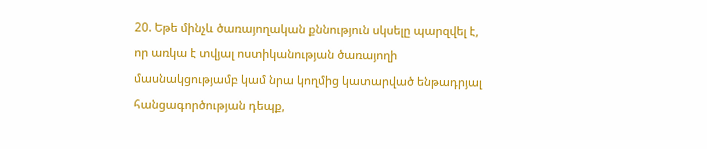20. Եթե մինչև ծառայողական քննություն սկսելը պարզվել է, որ առկա է տվյալ ոստիկանության ծառայողի մասնակցությամբ կամ նրա կողմից կատարված ենթադրյալ հանցագործության դեպք,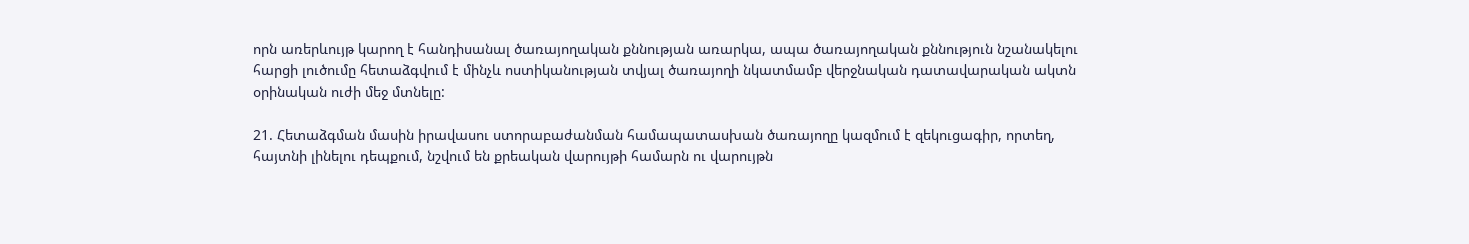որն առերևույթ կարող է հանդիսանալ ծառայողական քննության առարկա, ապա ծառայողական քննություն նշանակելու հարցի լուծումը հետաձգվում է մինչև ոստիկանության տվյալ ծառայողի նկատմամբ վերջնական դատավարական ակտն օրինական ուժի մեջ մտնելը:

21. Հետաձգման մասին իրավասու ստորաբաժանման համապատասխան ծառայողը կազմում է զեկուցագիր, որտեղ, հայտնի լինելու դեպքում, նշվում են քրեական վարույթի համարն ու վարույթն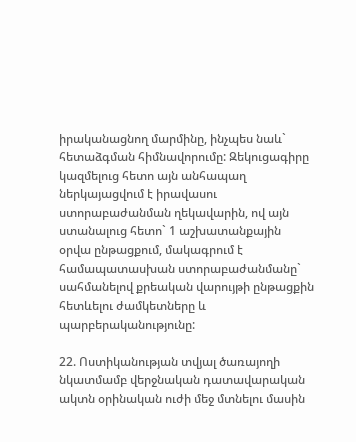իրականացնող մարմինը, ինչպես նաև` հետաձգման հիմնավորումը: Զեկուցագիրը կազմելուց հետո այն անհապաղ ներկայացվում է իրավասու ստորաբաժանման ղեկավարին, ով այն ստանալուց հետո` 1 աշխատանքային օրվա ընթացքում, մակագրում է համապատասխան ստորաբաժանմանը` սահմանելով քրեական վարույթի ընթացքին հետևելու ժամկետները և պարբերականությունը:

22. Ոստիկանության տվյալ ծառայողի նկատմամբ վերջնական դատավարական ակտն օրինական ուժի մեջ մտնելու մասին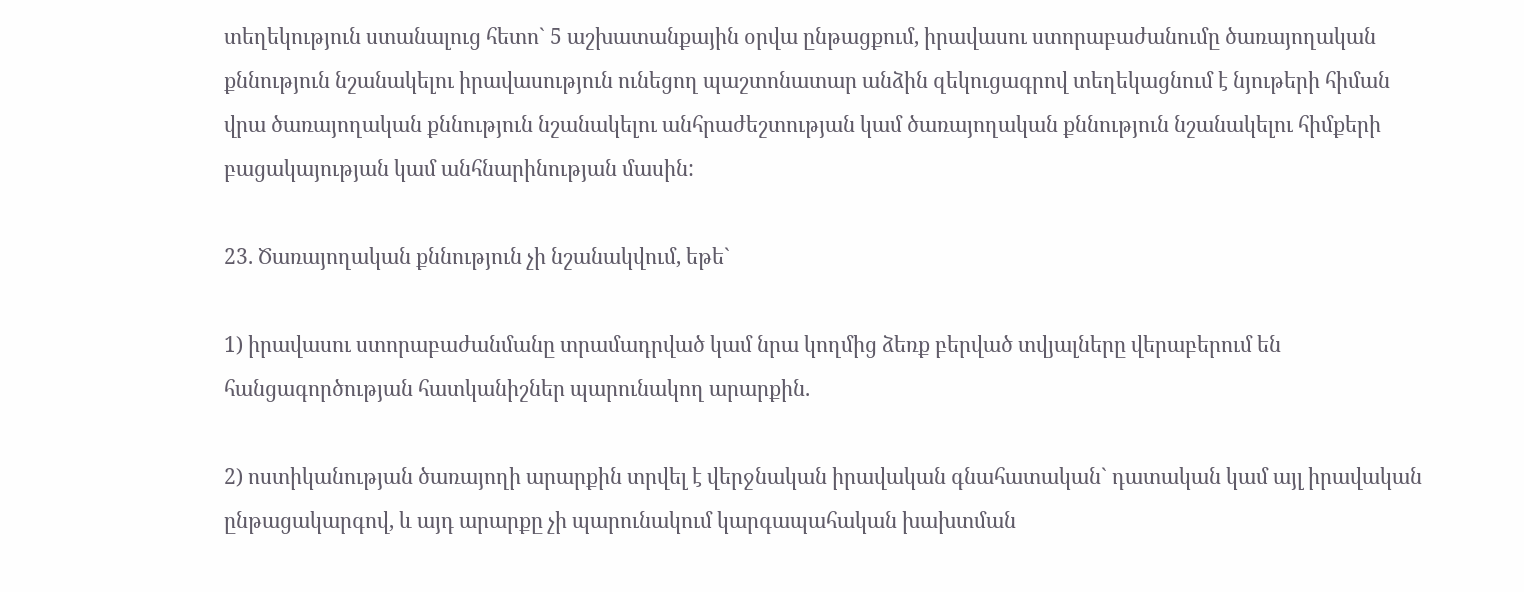տեղեկություն ստանալուց հետո` 5 աշխատանքային օրվա ընթացքում, իրավասու ստորաբաժանումը ծառայողական քննություն նշանակելու իրավասություն ունեցող պաշտոնատար անձին զեկուցագրով տեղեկացնում է նյութերի հիման վրա ծառայողական քննություն նշանակելու անհրաժեշտության կամ ծառայողական քննություն նշանակելու հիմքերի բացակայության կամ անհնարինության մասին:

23. Ծառայողական քննություն չի նշանակվում, եթե`

1) իրավասու ստորաբաժանմանը տրամադրված կամ նրա կողմից ձեռք բերված տվյալները վերաբերում են հանցագործության հատկանիշներ պարունակող արարքին.

2) ոստիկանության ծառայողի արարքին տրվել է վերջնական իրավական գնահատական` դատական կամ այլ իրավական ընթացակարգով, և այդ արարքը չի պարունակում կարգապահական խախտման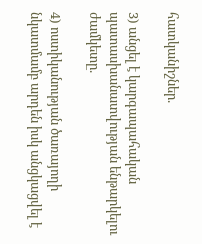հատկանիշներ.

3) անցել է կարգապահական պատասխանատվության ենթարկելու ժամկետը.

4) ոստիկանության ծառայողի նկատմամբ արդեն իսկ անցկացվել է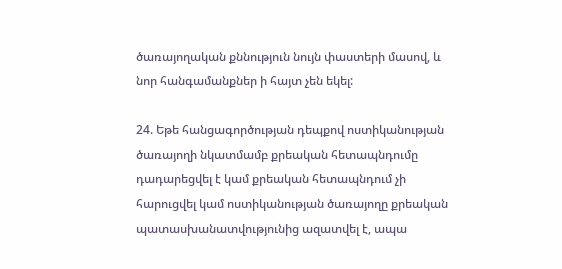ծառայողական քննություն նույն փաստերի մասով, և նոր հանգամանքներ ի հայտ չեն եկել:

24. Եթե հանցագործության դեպքով ոստիկանության ծառայողի նկատմամբ քրեական հետապնդումը դադարեցվել է կամ քրեական հետապնդում չի հարուցվել կամ ոստիկանության ծառայողը քրեական պատասխանատվությունից ազատվել է, ապա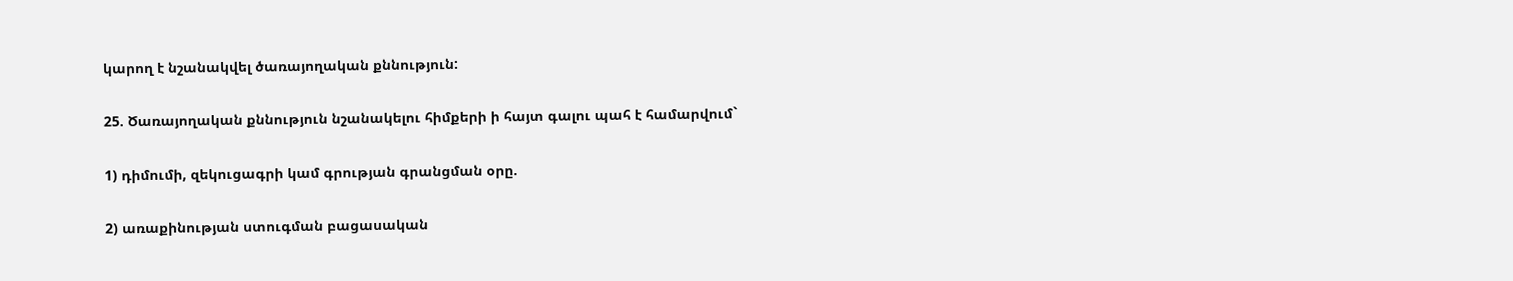կարող է նշանակվել ծառայողական քննություն:

25. Ծառայողական քննություն նշանակելու հիմքերի ի հայտ գալու պահ է համարվում`

1) դիմումի, զեկուցագրի կամ գրության գրանցման օրը.

2) առաքինության ստուգման բացասական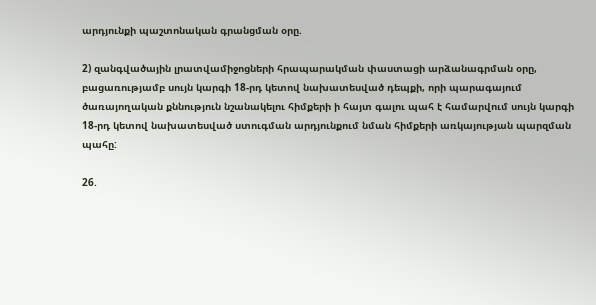արդյունքի պաշտոնական գրանցման օրը.

2) զանգվածային լրատվամիջոցների հրապարակման փաստացի արձանագրման օրը, բացառությամբ սույն կարգի 18-րդ կետով նախատեսված դեպքի, որի պարագայում ծառայողական քննություն նշանակելու հիմքերի ի հայտ գալու պահ է համարվում սույն կարգի 18-րդ կետով նախատեսված ստուգման արդյունքում նման հիմքերի առկայության պարզման պահը:

26.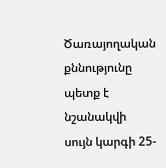Ծառայողական քննությունը պետք է նշանակվի սույն կարգի 25-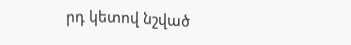րդ կետով նշված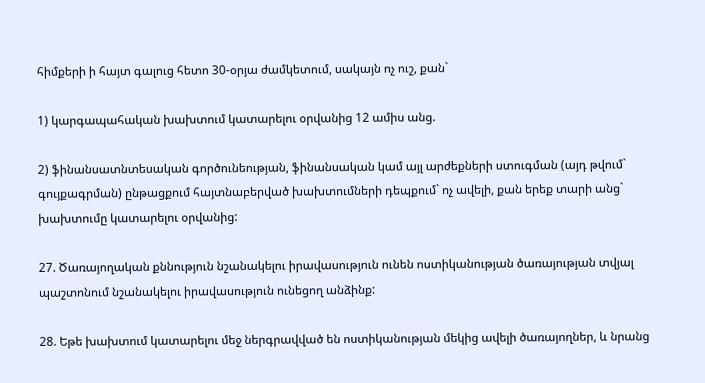հիմքերի ի հայտ գալուց հետո 30-օրյա ժամկետում, սակայն ոչ ուշ, քան`

1) կարգապահական խախտում կատարելու օրվանից 12 ամիս անց.

2) ֆինանսատնտեսական գործունեության, ֆինանսական կամ այլ արժեքների ստուգման (այդ թվում` գույքագրման) ընթացքում հայտնաբերված խախտումների դեպքում` ոչ ավելի, քան երեք տարի անց` խախտումը կատարելու օրվանից:

27. Ծառայողական քննություն նշանակելու իրավասություն ունեն ոստիկանության ծառայության տվյալ պաշտոնում նշանակելու իրավասություն ունեցող անձինք:

28. Եթե խախտում կատարելու մեջ ներգրավված են ոստիկանության մեկից ավելի ծառայողներ, և նրանց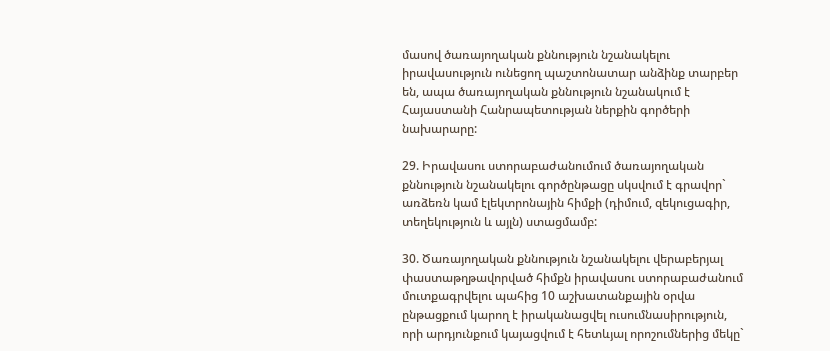մասով ծառայողական քննություն նշանակելու իրավասություն ունեցող պաշտոնատար անձինք տարբեր են, ապա ծառայողական քննություն նշանակում է Հայաստանի Հանրապետության ներքին գործերի նախարարը:

29. Իրավասու ստորաբաժանումում ծառայողական քննություն նշանակելու գործընթացը սկսվում է գրավոր` առձեռն կամ էլեկտրոնային հիմքի (դիմում, զեկուցագիր, տեղեկություն և այլն) ստացմամբ:

30. Ծառայողական քննություն նշանակելու վերաբերյալ փաստաթղթավորված հիմքն իրավասու ստորաբաժանում մուտքագրվելու պահից 10 աշխատանքային օրվա ընթացքում կարող է իրականացվել ուսումնասիրություն, որի արդյունքում կայացվում է հետևյալ որոշումներից մեկը`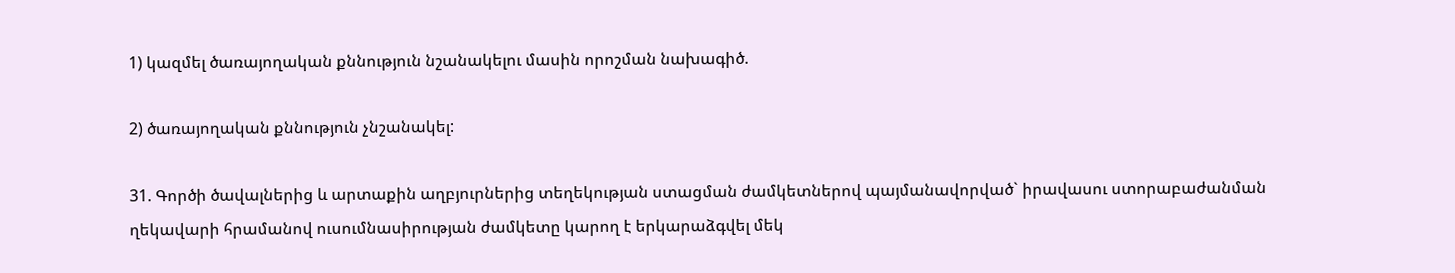1) կազմել ծառայողական քննություն նշանակելու մասին որոշման նախագիծ.

2) ծառայողական քննություն չնշանակել:

31. Գործի ծավալներից և արտաքին աղբյուրներից տեղեկության ստացման ժամկետներով պայմանավորված` իրավասու ստորաբաժանման ղեկավարի հրամանով ուսումնասիրության ժամկետը կարող է երկարաձգվել մեկ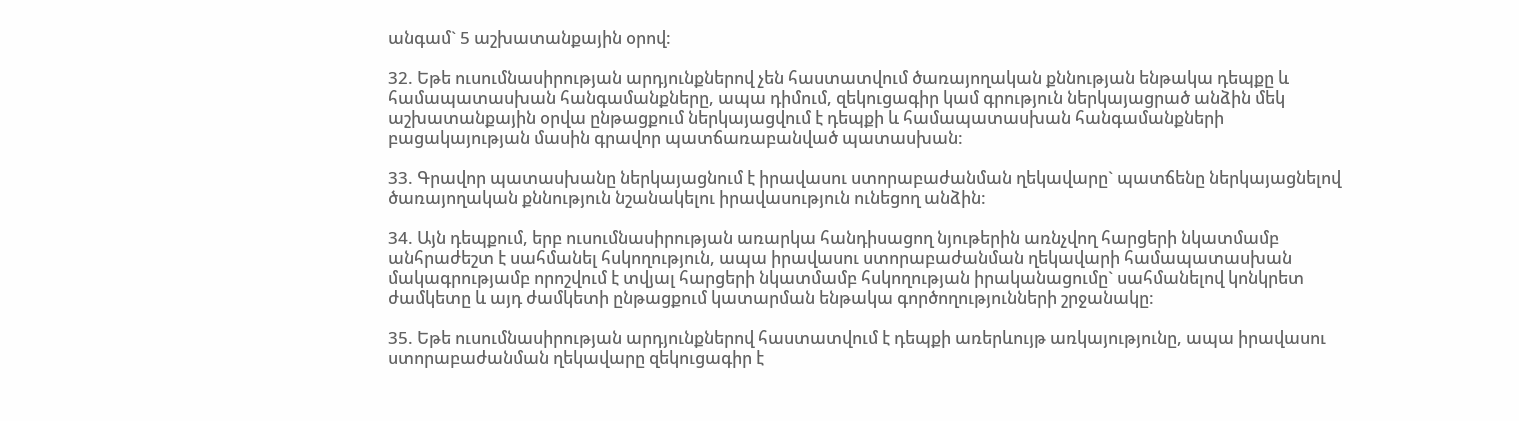անգամ` 5 աշխատանքային օրով:

32. Եթե ուսումնասիրության արդյունքներով չեն հաստատվում ծառայողական քննության ենթակա դեպքը և համապատասխան հանգամանքները, ապա դիմում, զեկուցագիր կամ գրություն ներկայացրած անձին մեկ աշխատանքային օրվա ընթացքում ներկայացվում է դեպքի և համապատասխան հանգամանքների բացակայության մասին գրավոր պատճառաբանված պատասխան:

33. Գրավոր պատասխանը ներկայացնում է իրավասու ստորաբաժանման ղեկավարը` պատճենը ներկայացնելով ծառայողական քննություն նշանակելու իրավասություն ունեցող անձին:

34. Այն դեպքում, երբ ուսումնասիրության առարկա հանդիսացող նյութերին առնչվող հարցերի նկատմամբ անհրաժեշտ է սահմանել հսկողություն, ապա իրավասու ստորաբաժանման ղեկավարի համապատասխան մակագրությամբ որոշվում է տվյալ հարցերի նկատմամբ հսկողության իրականացումը` սահմանելով կոնկրետ ժամկետը և այդ ժամկետի ընթացքում կատարման ենթակա գործողությունների շրջանակը:

35. Եթե ուսումնասիրության արդյունքներով հաստատվում է դեպքի առերևույթ առկայությունը, ապա իրավասու ստորաբաժանման ղեկավարը զեկուցագիր է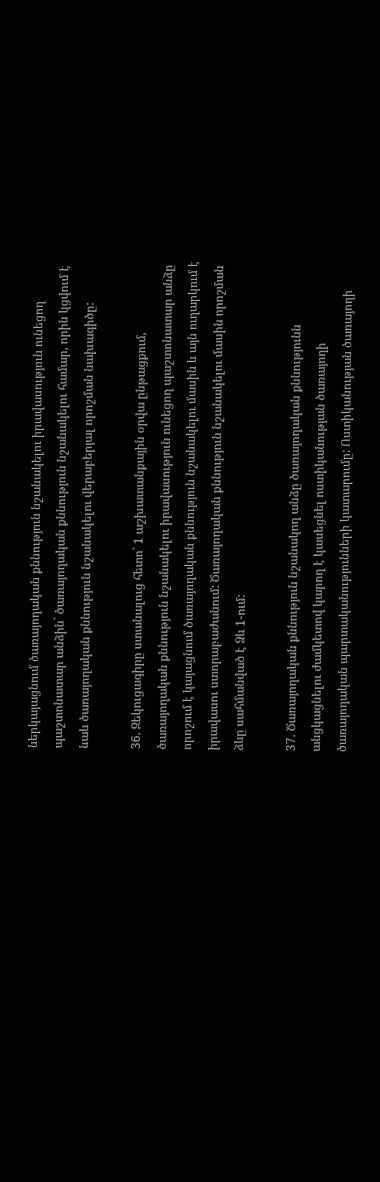ներկայացնում ծառայողական քննություն նշանակելու իրավասություն ունեցող պաշտոնատար անձին` ծառայողական քննություն նշանակելու համար, որին կցվում է նաև ծառայողական քննություն նշանակելու վերաբերյալ որոշման նախագիծը:

36. Զեկուցագիրը ստանալուց հետո` 1 աշխատանքային օրվա ընթացքում, ծառայողական քննություն նշանակելու իրավասություն ունեցող պաշտոնատար անձը որոշում է կայացնում ծառայողական քննություն նշանակելու մասին և այն ուղարկում է իրավասու ստորաբաժանում: Ծառայողական քննություն նշանակելու մասին որոշման ձևը սահմանված է Ձև 1-ում:

37. Ծառայողական քննություն նշանակող անձը ծառայողական քննությունն անցկացնելու ժամկետով կարող է կասեցնել ոստիկանության ծառայողի ծառայողական պարտականությունների կատարումը: Ոստիկանության ծառայողի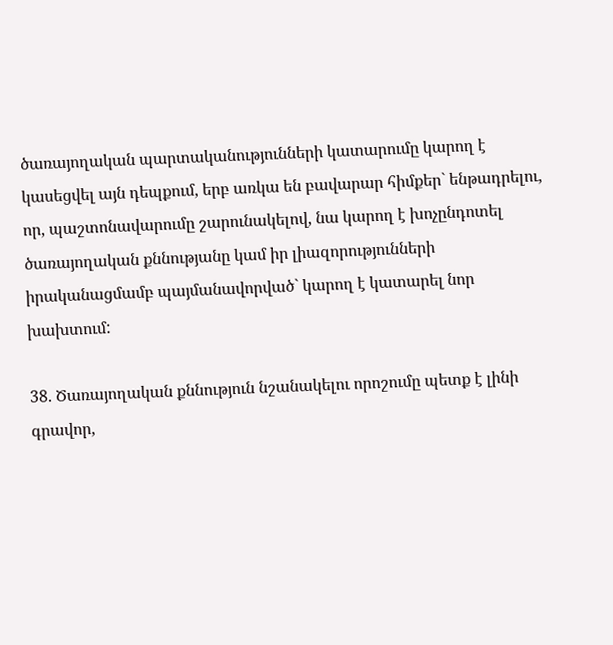ծառայողական պարտականությունների կատարումը կարող է կասեցվել այն դեպքում, երբ առկա են բավարար հիմքեր` ենթադրելու, որ, պաշտոնավարումը շարունակելով, նա կարող է խոչընդոտել ծառայողական քննությանը կամ իր լիազորությունների իրականացմամբ պայմանավորված` կարող է կատարել նոր խախտում:

38. Ծառայողական քննություն նշանակելու որոշումը պետք է լինի գրավոր,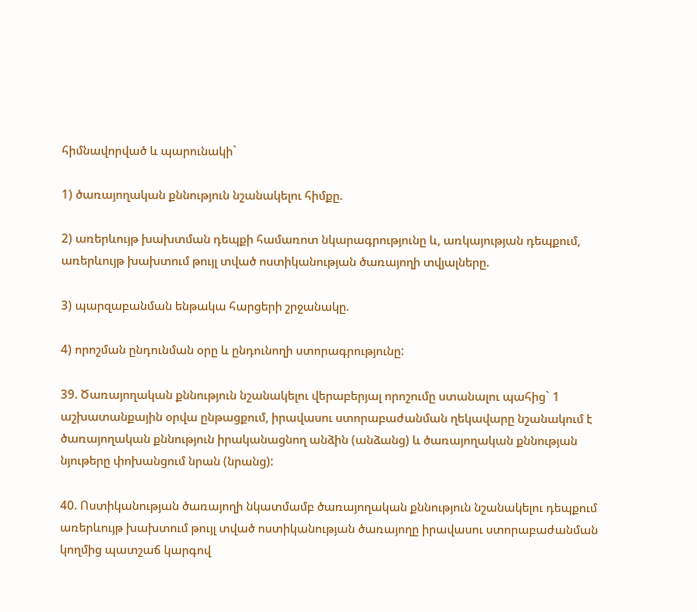հիմնավորված և պարունակի`

1) ծառայողական քննություն նշանակելու հիմքը.

2) առերևույթ խախտման դեպքի համառոտ նկարագրությունը և, առկայության դեպքում, առերևույթ խախտում թույլ տված ոստիկանության ծառայողի տվյալները.

3) պարզաբանման ենթակա հարցերի շրջանակը.

4) որոշման ընդունման օրը և ընդունողի ստորագրությունը:

39. Ծառայողական քննություն նշանակելու վերաբերյալ որոշումը ստանալու պահից` 1 աշխատանքային օրվա ընթացքում, իրավասու ստորաբաժանման ղեկավարը նշանակում է ծառայողական քննություն իրականացնող անձին (անձանց) և ծառայողական քննության նյութերը փոխանցում նրան (նրանց):

40. Ոստիկանության ծառայողի նկատմամբ ծառայողական քննություն նշանակելու դեպքում առերևույթ խախտում թույլ տված ոստիկանության ծառայողը իրավասու ստորաբաժանման կողմից պատշաճ կարգով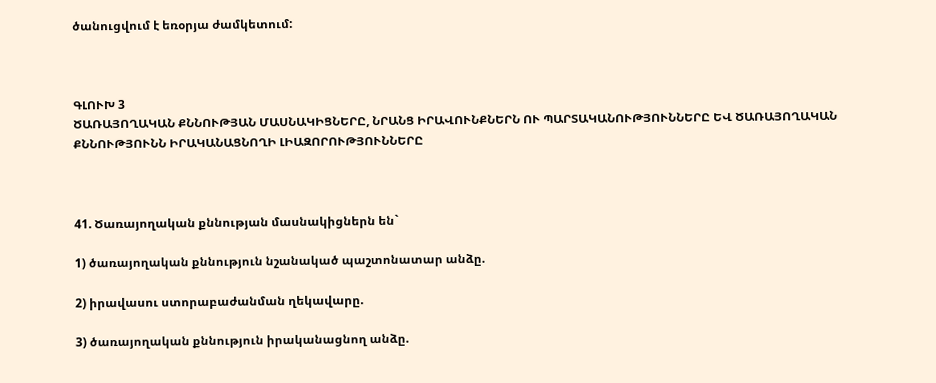ծանուցվում է եռօրյա ժամկետում:



ԳԼՈՒԽ 3
ԾԱՌԱՅՈՂԱԿԱՆ ՔՆՆՈՒԹՅԱՆ ՄԱՍՆԱԿԻՑՆԵՐԸ, ՆՐԱՆՑ ԻՐԱՎՈՒՆՔՆԵՐՆ ՈՒ ՊԱՐՏԱԿԱՆՈՒԹՅՈՒՆՆԵՐԸ ԵՎ ԾԱՌԱՅՈՂԱԿԱՆ ՔՆՆՈՒԹՅՈՒՆՆ ԻՐԱԿԱՆԱՑՆՈՂԻ ԼԻԱԶՈՐՈՒԹՅՈՒՆՆԵՐԸ



41. Ծառայողական քննության մասնակիցներն են`

1) ծառայողական քննություն նշանակած պաշտոնատար անձը.

2) իրավասու ստորաբաժանման ղեկավարը.

3) ծառայողական քննություն իրականացնող անձը.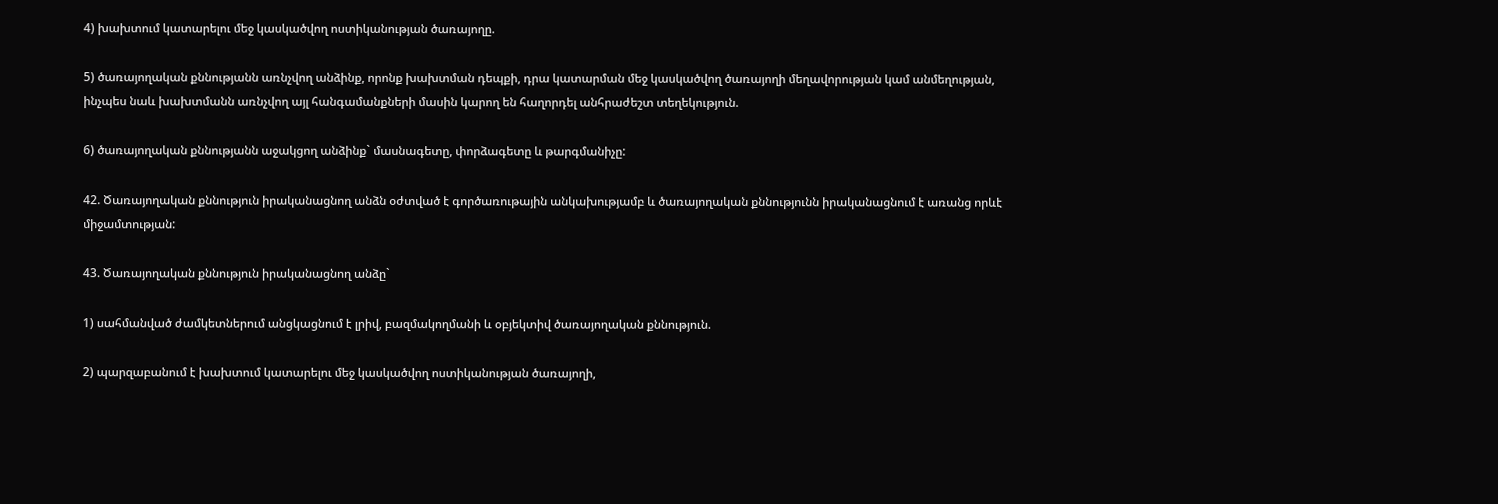4) խախտում կատարելու մեջ կասկածվող ոստիկանության ծառայողը.

5) ծառայողական քննությանն առնչվող անձինք, որոնք խախտման դեպքի, դրա կատարման մեջ կասկածվող ծառայողի մեղավորության կամ անմեղության, ինչպես նաև խախտմանն առնչվող այլ հանգամանքների մասին կարող են հաղորդել անհրաժեշտ տեղեկություն.

6) ծառայողական քննությանն աջակցող անձինք` մասնագետը, փորձագետը և թարգմանիչը:

42. Ծառայողական քննություն իրականացնող անձն օժտված է գործառութային անկախությամբ և ծառայողական քննությունն իրականացնում է առանց որևէ միջամտության:

43. Ծառայողական քննություն իրականացնող անձը`

1) սահմանված ժամկետներում անցկացնում է լրիվ, բազմակողմանի և օբյեկտիվ ծառայողական քննություն.

2) պարզաբանում է խախտում կատարելու մեջ կասկածվող ոստիկանության ծառայողի,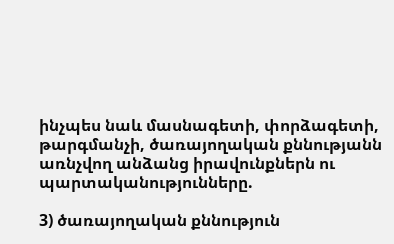ինչպես նաև մասնագետի, փորձագետի, թարգմանչի, ծառայողական քննությանն առնչվող անձանց իրավունքներն ու պարտականությունները.

3) ծառայողական քննություն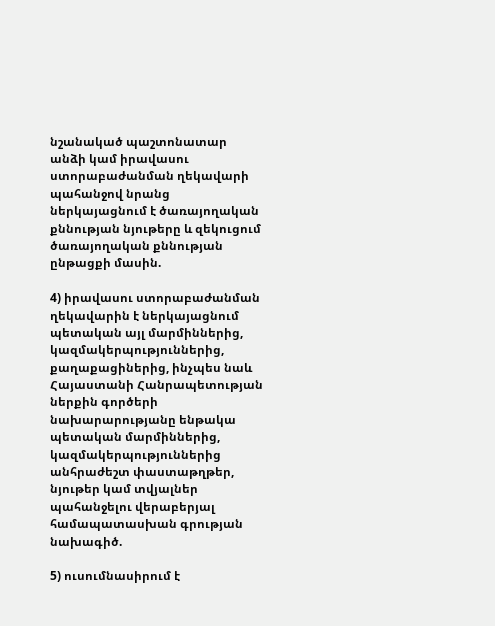նշանակած պաշտոնատար անձի կամ իրավասու ստորաբաժանման ղեկավարի պահանջով նրանց ներկայացնում է ծառայողական քննության նյութերը և զեկուցում ծառայողական քննության ընթացքի մասին.

4) իրավասու ստորաբաժանման ղեկավարին է ներկայացնում պետական այլ մարմիններից, կազմակերպություններից, քաղաքացիներից, ինչպես նաև Հայաստանի Հանրապետության ներքին գործերի նախարարությանը ենթակա պետական մարմիններից, կազմակերպություններից անհրաժեշտ փաստաթղթեր, նյութեր կամ տվյալներ պահանջելու վերաբերյալ համապատասխան գրության նախագիծ.

5) ուսումնասիրում է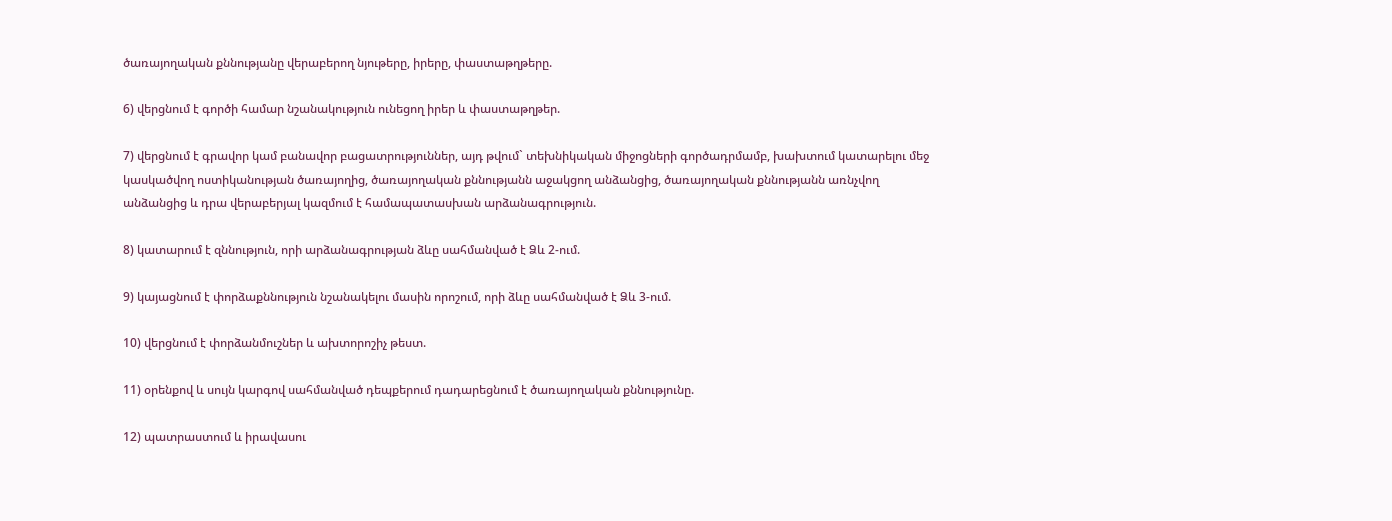ծառայողական քննությանը վերաբերող նյութերը, իրերը, փաստաթղթերը.

6) վերցնում է գործի համար նշանակություն ունեցող իրեր և փաստաթղթեր.

7) վերցնում է գրավոր կամ բանավոր բացատրություններ, այդ թվում` տեխնիկական միջոցների գործադրմամբ, խախտում կատարելու մեջ կասկածվող ոստիկանության ծառայողից, ծառայողական քննությանն աջակցող անձանցից, ծառայողական քննությանն առնչվող անձանցից և դրա վերաբերյալ կազմում է համապատասխան արձանագրություն.

8) կատարում է զննություն, որի արձանագրության ձևը սահմանված է Ձև 2-ում.

9) կայացնում է փորձաքննություն նշանակելու մասին որոշում, որի ձևը սահմանված է Ձև 3-ում.

10) վերցնում է փորձանմուշներ և ախտորոշիչ թեստ.

11) օրենքով և սույն կարգով սահմանված դեպքերում դադարեցնում է ծառայողական քննությունը.

12) պատրաստում և իրավասու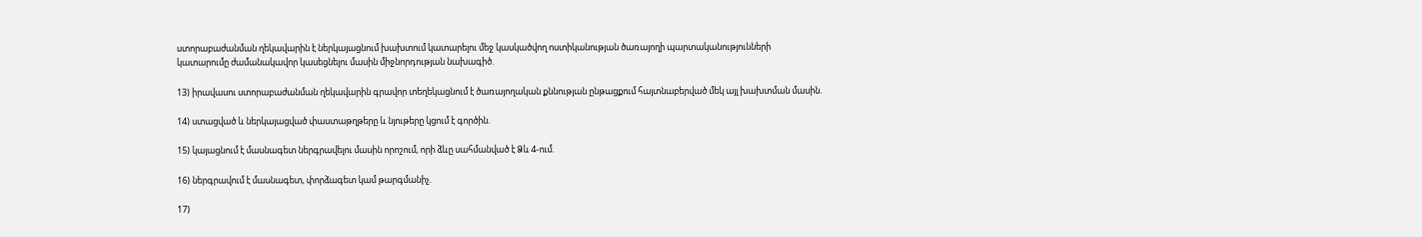ստորաբաժանման ղեկավարին է ներկայացնում խախտում կատարելու մեջ կասկածվող ոստիկանության ծառայողի պարտականությունների կատարումը ժամանակավոր կասեցնելու մասին միջնորդության նախագիծ.

13) իրավասու ստորաբաժանման ղեկավարին գրավոր տեղեկացնում է ծառայողական քննության ընթացքում հայտնաբերված մեկ այլ խախտման մասին.

14) ստացված և ներկայացված փաստաթղթերը և նյութերը կցում է գործին.

15) կայացնում է մասնագետ ներգրավելու մասին որոշում, որի ձևը սահմանված է Ձև 4-ում.

16) ներգրավում է մասնագետ, փորձագետ կամ թարգմանիչ.

17)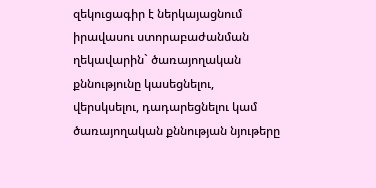զեկուցագիր է ներկայացնում իրավասու ստորաբաժանման ղեկավարին` ծառայողական քննությունը կասեցնելու, վերսկսելու, դադարեցնելու կամ ծառայողական քննության նյութերը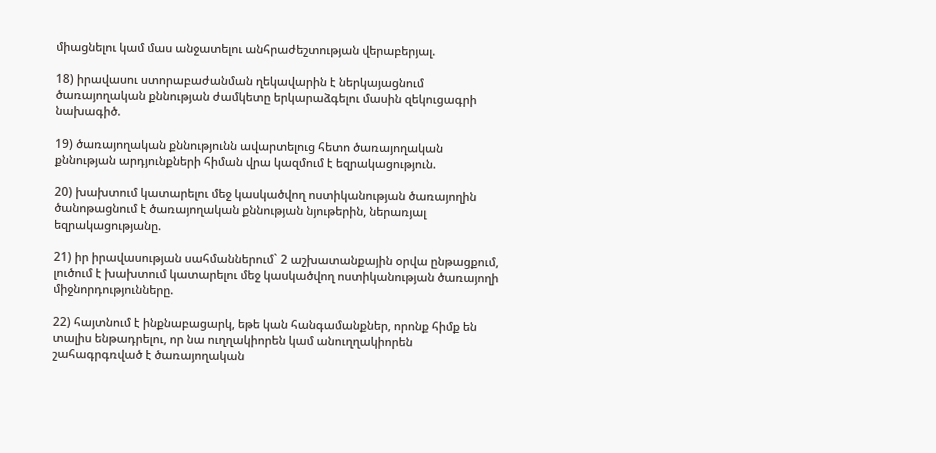միացնելու կամ մաս անջատելու անհրաժեշտության վերաբերյալ.

18) իրավասու ստորաբաժանման ղեկավարին է ներկայացնում ծառայողական քննության ժամկետը երկարաձգելու մասին զեկուցագրի նախագիծ.

19) ծառայողական քննությունն ավարտելուց հետո ծառայողական քննության արդյունքների հիման վրա կազմում է եզրակացություն.

20) խախտում կատարելու մեջ կասկածվող ոստիկանության ծառայողին ծանոթացնում է ծառայողական քննության նյութերին, ներառյալ եզրակացությանը.

21) իր իրավասության սահմաններում` 2 աշխատանքային օրվա ընթացքում, լուծում է խախտում կատարելու մեջ կասկածվող ոստիկանության ծառայողի միջնորդությունները.

22) հայտնում է ինքնաբացարկ, եթե կան հանգամանքներ, որոնք հիմք են տալիս ենթադրելու, որ նա ուղղակիորեն կամ անուղղակիորեն շահագրգռված է ծառայողական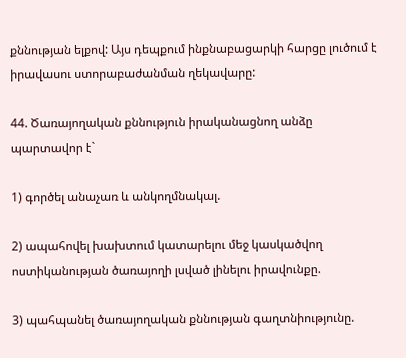քննության ելքով: Այս դեպքում ինքնաբացարկի հարցը լուծում է իրավասու ստորաբաժանման ղեկավարը:

44. Ծառայողական քննություն իրականացնող անձը պարտավոր է`

1) գործել անաչառ և անկողմնակալ.

2) ապահովել խախտում կատարելու մեջ կասկածվող ոստիկանության ծառայողի լսված լինելու իրավունքը.

3) պահպանել ծառայողական քննության գաղտնիությունը.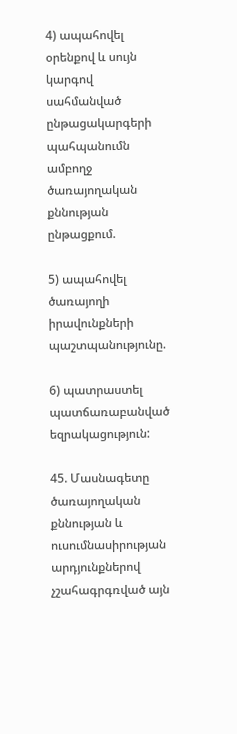4) ապահովել օրենքով և սույն կարգով սահմանված ընթացակարգերի պահպանումն ամբողջ ծառայողական քննության ընթացքում.

5) ապահովել ծառայողի իրավունքների պաշտպանությունը.

6) պատրաստել պատճառաբանված եզրակացություն:

45. Մասնագետը ծառայողական քննության և ուսումնասիրության արդյունքներով չշահագրգռված այն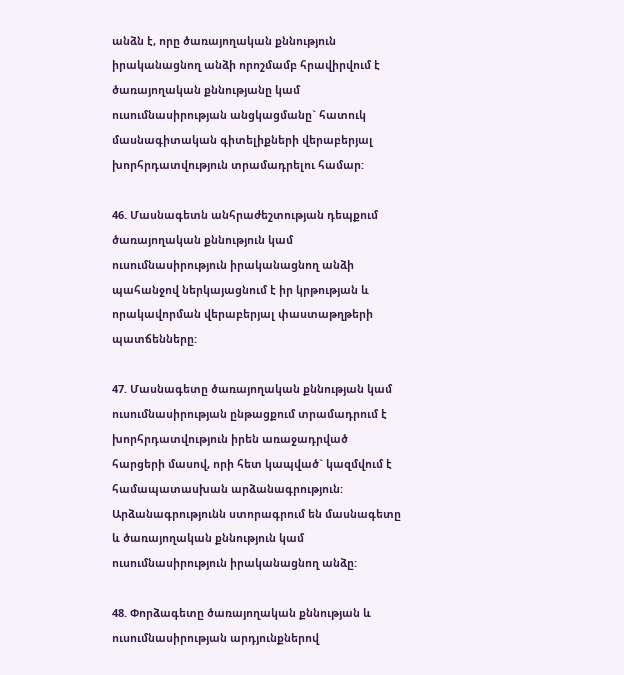անձն է, որը ծառայողական քննություն իրականացնող անձի որոշմամբ հրավիրվում է ծառայողական քննությանը կամ ուսումնասիրության անցկացմանը` հատուկ մասնագիտական գիտելիքների վերաբերյալ խորհրդատվություն տրամադրելու համար:

46. Մասնագետն անհրաժեշտության դեպքում ծառայողական քննություն կամ ուսումնասիրություն իրականացնող անձի պահանջով ներկայացնում է իր կրթության և որակավորման վերաբերյալ փաստաթղթերի պատճենները:

47. Մասնագետը ծառայողական քննության կամ ուսումնասիրության ընթացքում տրամադրում է խորհրդատվություն իրեն առաջադրված հարցերի մասով, որի հետ կապված` կազմվում է համապատասխան արձանագրություն: Արձանագրությունն ստորագրում են մասնագետը և ծառայողական քննություն կամ ուսումնասիրություն իրականացնող անձը:

48. Փորձագետը ծառայողական քննության և ուսումնասիրության արդյունքներով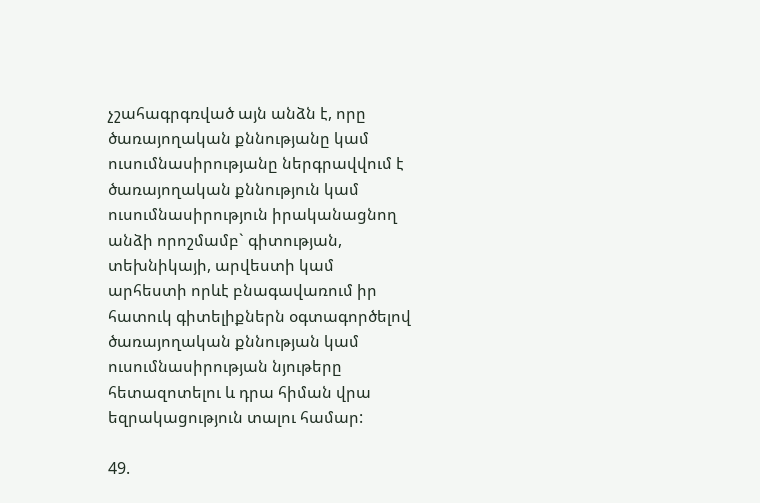չշահագրգռված այն անձն է, որը ծառայողական քննությանը կամ ուսումնասիրությանը ներգրավվում է ծառայողական քննություն կամ ուսումնասիրություն իրականացնող անձի որոշմամբ` գիտության, տեխնիկայի, արվեստի կամ արհեստի որևէ բնագավառում իր հատուկ գիտելիքներն օգտագործելով ծառայողական քննության կամ ուսումնասիրության նյութերը հետազոտելու և դրա հիման վրա եզրակացություն տալու համար:

49.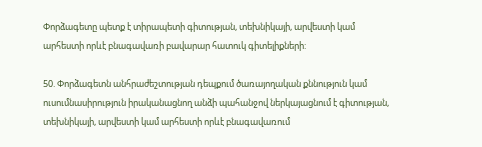Փորձագետը պետք է տիրապետի գիտության, տեխնիկայի, արվեստի կամ արհեստի որևէ բնագավառի բավարար հատուկ գիտելիքների:

50. Փորձագետն անհրաժեշտության դեպքում ծառայողական քննություն կամ ուսումնասիրություն իրականացնող անձի պահանջով ներկայացնում է գիտության, տեխնիկայի, արվեստի կամ արհեստի որևէ բնագավառում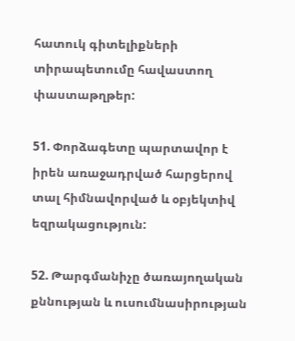հատուկ գիտելիքների տիրապետումը հավաստող փաստաթղթեր:

51. Փորձագետը պարտավոր է իրեն առաջադրված հարցերով տալ հիմնավորված և օբյեկտիվ եզրակացություն:

52. Թարգմանիչը ծառայողական քննության և ուսումնասիրության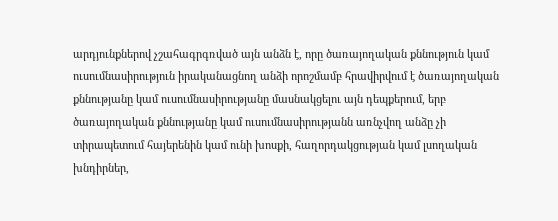արդյունքներով չշահագրգռված այն անձն է, որը ծառայողական քննություն կամ ուսումնասիրություն իրականացնող անձի որոշմամբ հրավիրվում է ծառայողական քննությանը կամ ուսումնասիրությանը մասնակցելու այն դեպքերում, երբ ծառայողական քննությանը կամ ուսումնասիրությանն առնչվող անձը չի տիրապետում հայերենին կամ ունի խոսքի, հաղորդակցության կամ լսողական խնդիրներ,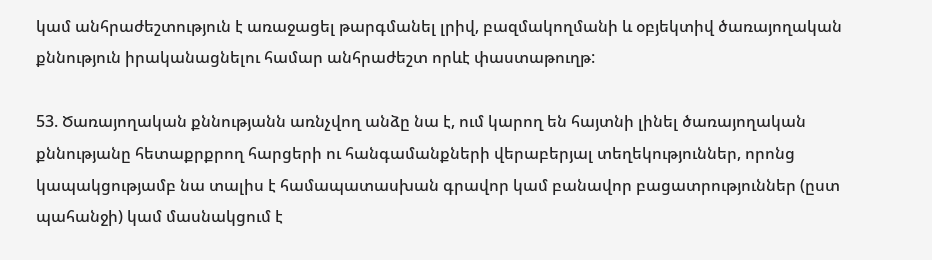կամ անհրաժեշտություն է առաջացել թարգմանել լրիվ, բազմակողմանի և օբյեկտիվ ծառայողական քննություն իրականացնելու համար անհրաժեշտ որևէ փաստաթուղթ:

53. Ծառայողական քննությանն առնչվող անձը նա է, ում կարող են հայտնի լինել ծառայողական քննությանը հետաքրքրող հարցերի ու հանգամանքների վերաբերյալ տեղեկություններ, որոնց կապակցությամբ նա տալիս է համապատասխան գրավոր կամ բանավոր բացատրություններ (ըստ պահանջի) կամ մասնակցում է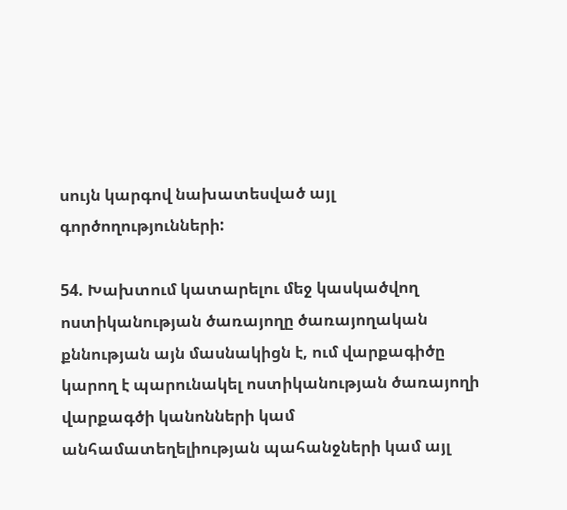սույն կարգով նախատեսված այլ գործողությունների:

54. Խախտում կատարելու մեջ կասկածվող ոստիկանության ծառայողը ծառայողական քննության այն մասնակիցն է, ում վարքագիծը կարող է պարունակել ոստիկանության ծառայողի վարքագծի կանոնների կամ անհամատեղելիության պահանջների կամ այլ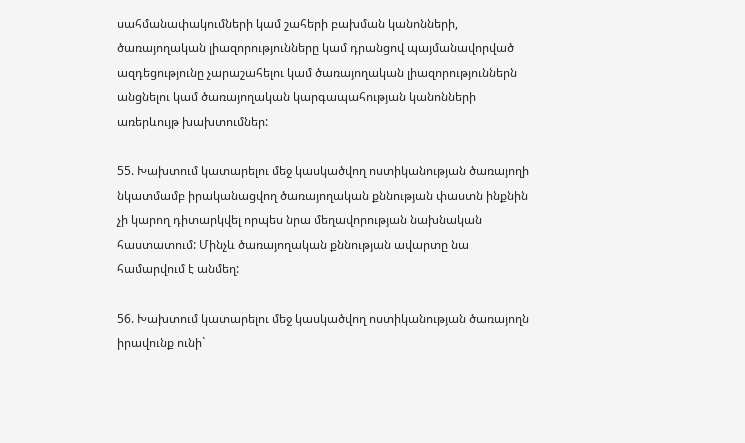սահմանափակումների կամ շահերի բախման կանոնների, ծառայողական լիազորությունները կամ դրանցով պայմանավորված ազդեցությունը չարաշահելու կամ ծառայողական լիազորություններն անցնելու կամ ծառայողական կարգապահության կանոնների առերևույթ խախտումներ:

55. Խախտում կատարելու մեջ կասկածվող ոստիկանության ծառայողի նկատմամբ իրականացվող ծառայողական քննության փաստն ինքնին չի կարող դիտարկվել որպես նրա մեղավորության նախնական հաստատում: Մինչև ծառայողական քննության ավարտը նա համարվում է անմեղ:

56. Խախտում կատարելու մեջ կասկածվող ոստիկանության ծառայողն իրավունք ունի`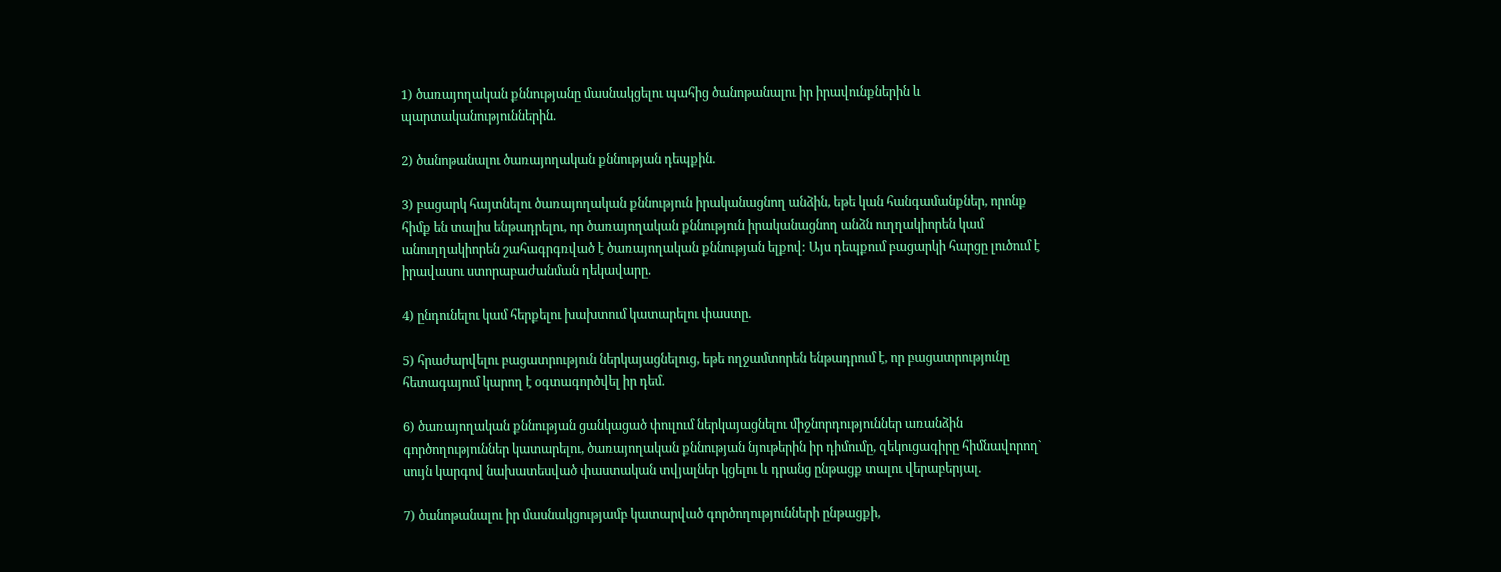1) ծառայողական քննությանը մասնակցելու պահից ծանոթանալու իր իրավունքներին և պարտականություններին.

2) ծանոթանալու ծառայողական քննության դեպքին.

3) բացարկ հայտնելու ծառայողական քննություն իրականացնող անձին, եթե կան հանգամանքներ, որոնք հիմք են տալիս ենթադրելու, որ ծառայողական քննություն իրականացնող անձն ուղղակիորեն կամ անուղղակիորեն շահագրգռված է ծառայողական քննության ելքով: Այս դեպքում բացարկի հարցը լուծում է իրավասու ստորաբաժանման ղեկավարը.

4) ընդունելու կամ հերքելու խախտում կատարելու փաստը.

5) հրաժարվելու բացատրություն ներկայացնելուց, եթե ողջամտորեն ենթադրում է, որ բացատրությունը հետագայում կարող է օգտագործվել իր դեմ.

6) ծառայողական քննության ցանկացած փուլում ներկայացնելու միջնորդություններ առանձին գործողություններ կատարելու, ծառայողական քննության նյութերին իր դիմումը, զեկուցագիրը հիմնավորող` սույն կարգով նախատեսված փաստական տվյալներ կցելու և դրանց ընթացք տալու վերաբերյալ.

7) ծանոթանալու իր մասնակցությամբ կատարված գործողությունների ընթացքի,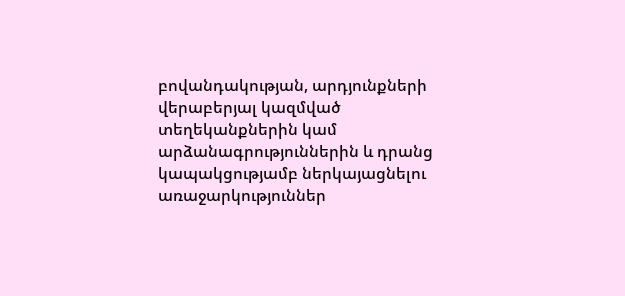բովանդակության, արդյունքների վերաբերյալ կազմված տեղեկանքներին կամ արձանագրություններին և դրանց կապակցությամբ ներկայացնելու առաջարկություններ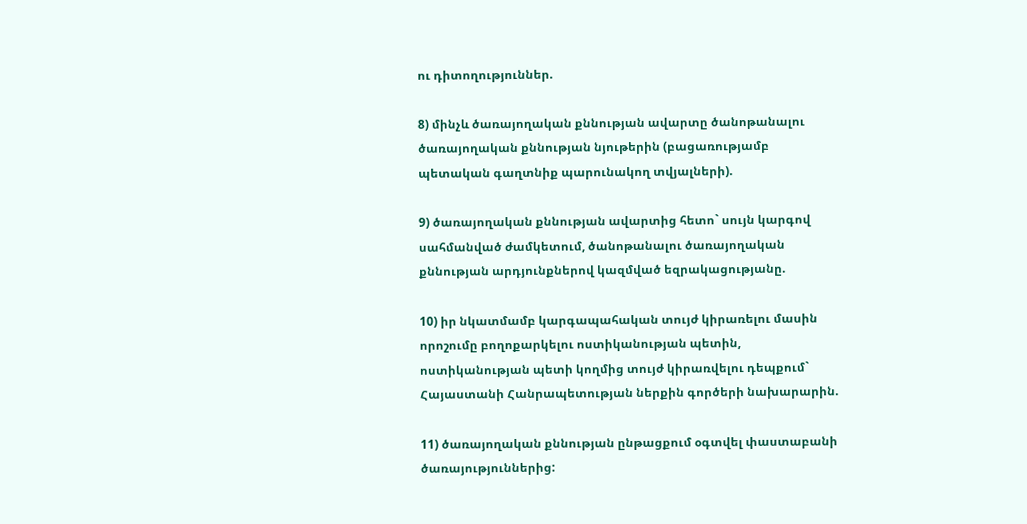ու դիտողություններ.

8) մինչև ծառայողական քննության ավարտը ծանոթանալու ծառայողական քննության նյութերին (բացառությամբ պետական գաղտնիք պարունակող տվյալների).

9) ծառայողական քննության ավարտից հետո` սույն կարգով սահմանված ժամկետում, ծանոթանալու ծառայողական քննության արդյունքներով կազմված եզրակացությանը.

10) իր նկատմամբ կարգապահական տույժ կիրառելու մասին որոշումը բողոքարկելու ոստիկանության պետին, ոստիկանության պետի կողմից տույժ կիրառվելու դեպքում` Հայաստանի Հանրապետության ներքին գործերի նախարարին.

11) ծառայողական քննության ընթացքում օգտվել փաստաբանի ծառայություններից: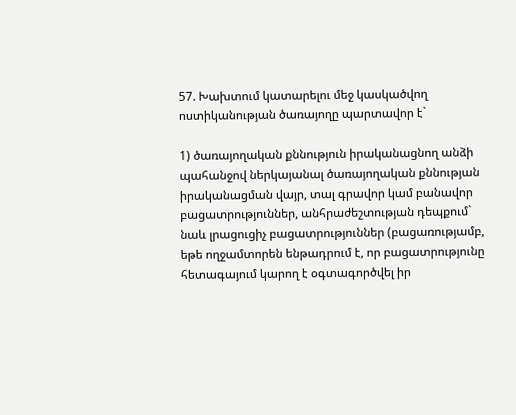57. Խախտում կատարելու մեջ կասկածվող ոստիկանության ծառայողը պարտավոր է`

1) ծառայողական քննություն իրականացնող անձի պահանջով ներկայանալ ծառայողական քննության իրականացման վայր, տալ գրավոր կամ բանավոր բացատրություններ, անհրաժեշտության դեպքում` նաև լրացուցիչ բացատրություններ (բացառությամբ, եթե ողջամտորեն ենթադրում է, որ բացատրությունը հետագայում կարող է օգտագործվել իր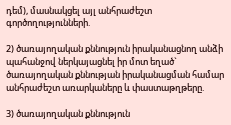դեմ), մասնակցել այլ անհրաժեշտ գործողությունների.

2) ծառայողական քննություն իրականացնող անձի պահանջով ներկայացնել իր մոտ եղած` ծառայողական քննության իրականացման համար անհրաժեշտ առարկաները և փաստաթղթերը.

3) ծառայողական քննություն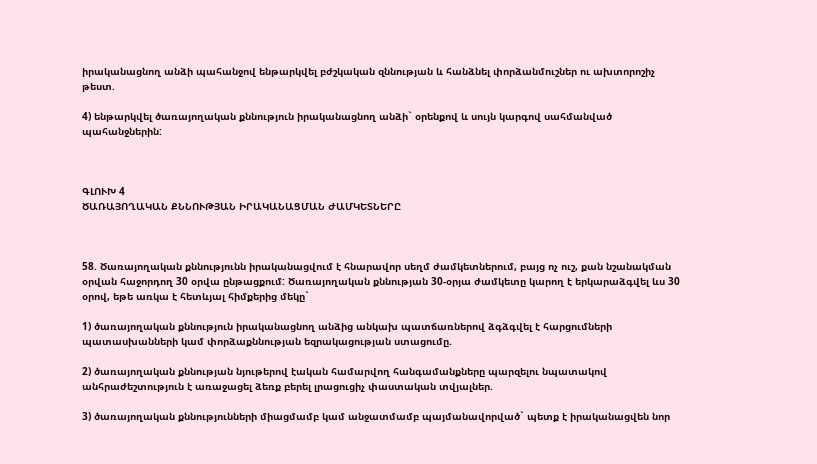իրականացնող անձի պահանջով ենթարկվել բժշկական զննության և հանձնել փորձանմուշներ ու ախտորոշիչ թեստ.

4) ենթարկվել ծառայողական քննություն իրականացնող անձի` օրենքով և սույն կարգով սահմանված պահանջներին:



ԳԼՈՒԽ 4
ԾԱՌԱՅՈՂԱԿԱՆ ՔՆՆՈՒԹՅԱՆ ԻՐԱԿԱՆԱՑՄԱՆ ԺԱՄԿԵՏՆԵՐԸ



58. Ծառայողական քննությունն իրականացվում է հնարավոր սեղմ ժամկետներում, բայց ոչ ուշ, քան նշանակման օրվան հաջորդող 30 օրվա ընթացքում: Ծառայողական քննության 30-օրյա ժամկետը կարող է երկարաձգվել ևս 30 օրով, եթե առկա է հետևյալ հիմքերից մեկը`

1) ծառայողական քննություն իրականացնող անձից անկախ պատճառներով ձգձգվել է հարցումների պատասխանների կամ փորձաքննության եզրակացության ստացումը.

2) ծառայողական քննության նյութերով էական համարվող հանգամանքները պարզելու նպատակով անհրաժեշտություն է առաջացել ձեռք բերել լրացուցիչ փաստական տվյալներ.

3) ծառայողական քննությունների միացմամբ կամ անջատմամբ պայմանավորված` պետք է իրականացվեն նոր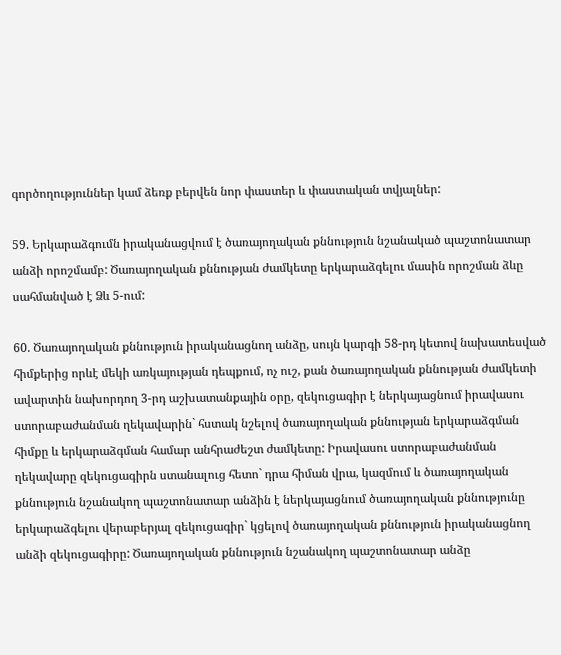գործողություններ կամ ձեռք բերվեն նոր փաստեր և փաստական տվյալներ:

59. Երկարաձգումն իրականացվում է ծառայողական քննություն նշանակած պաշտոնատար անձի որոշմամբ: Ծառայողական քննության ժամկետը երկարաձգելու մասին որոշման ձևը սահմանված է Ձև 5-ում:

60. Ծառայողական քննություն իրականացնող անձը, սույն կարգի 58-րդ կետով նախատեսված հիմքերից որևէ մեկի առկայության դեպքում, ոչ ուշ, քան ծառայողական քննության ժամկետի ավարտին նախորդող 3-րդ աշխատանքային օրը, զեկուցագիր է ներկայացնում իրավասու ստորաբաժանման ղեկավարին` հստակ նշելով ծառայողական քննության երկարաձգման հիմքը և երկարաձգման համար անհրաժեշտ ժամկետը: Իրավասու ստորաբաժանման ղեկավարը զեկուցագիրն ստանալուց հետո` դրա հիման վրա, կազմում և ծառայողական քննություն նշանակող պաշտոնատար անձին է ներկայացնում ծառայողական քննությունը երկարաձգելու վերաբերյալ զեկուցագիր` կցելով ծառայողական քննություն իրականացնող անձի զեկուցագիրը: Ծառայողական քննություն նշանակող պաշտոնատար անձը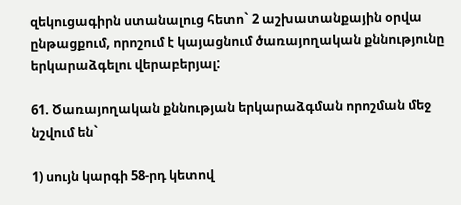զեկուցագիրն ստանալուց հետո` 2 աշխատանքային օրվա ընթացքում, որոշում է կայացնում ծառայողական քննությունը երկարաձգելու վերաբերյալ:

61. Ծառայողական քննության երկարաձգման որոշման մեջ նշվում են`

1) սույն կարգի 58-րդ կետով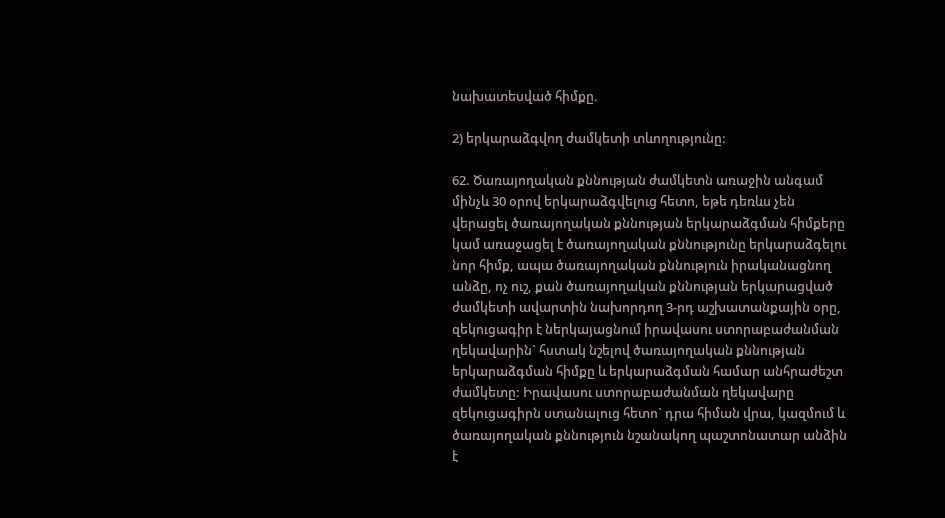նախատեսված հիմքը.

2) երկարաձգվող ժամկետի տևողությունը:

62. Ծառայողական քննության ժամկետն առաջին անգամ մինչև 30 օրով երկարաձգվելուց հետո, եթե դեռևս չեն վերացել ծառայողական քննության երկարաձգման հիմքերը կամ առաջացել է ծառայողական քննությունը երկարաձգելու նոր հիմք, ապա ծառայողական քննություն իրականացնող անձը, ոչ ուշ, քան ծառայողական քննության երկարացված ժամկետի ավարտին նախորդող 3-րդ աշխատանքային օրը, զեկուցագիր է ներկայացնում իրավասու ստորաբաժանման ղեկավարին` հստակ նշելով ծառայողական քննության երկարաձգման հիմքը և երկարաձգման համար անհրաժեշտ ժամկետը: Իրավասու ստորաբաժանման ղեկավարը զեկուցագիրն ստանալուց հետո` դրա հիման վրա, կազմում և ծառայողական քննություն նշանակող պաշտոնատար անձին է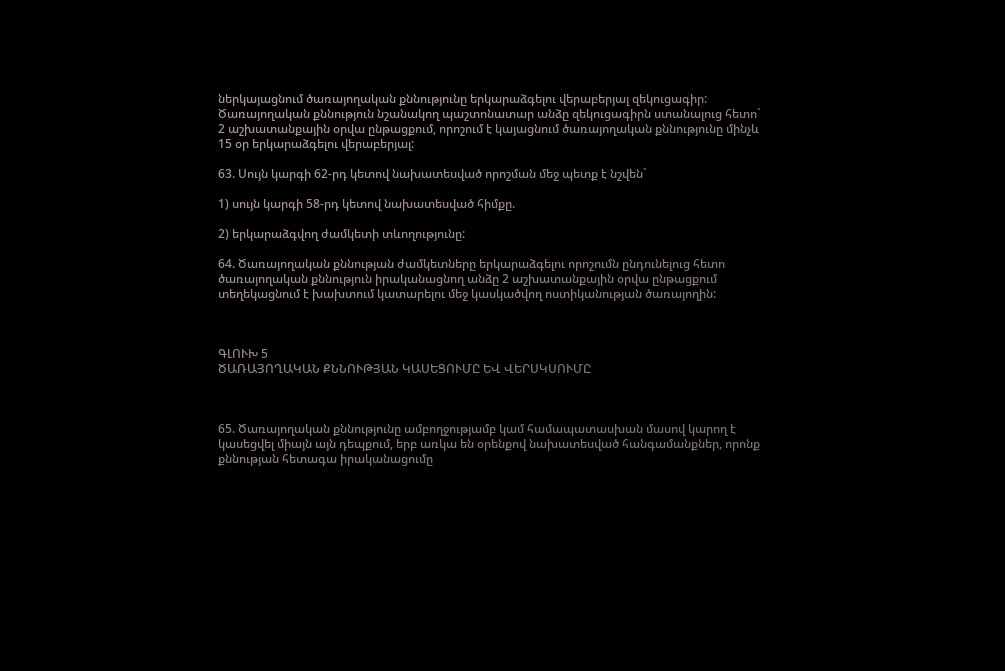ներկայացնում ծառայողական քննությունը երկարաձգելու վերաբերյալ զեկուցագիր: Ծառայողական քննություն նշանակող պաշտոնատար անձը զեկուցագիրն ստանալուց հետո` 2 աշխատանքային օրվա ընթացքում, որոշում է կայացնում ծառայողական քննությունը մինչև 15 օր երկարաձգելու վերաբերյալ:

63. Սույն կարգի 62-րդ կետով նախատեսված որոշման մեջ պետք է նշվեն`

1) սույն կարգի 58-րդ կետով նախատեսված հիմքը.

2) երկարաձգվող ժամկետի տևողությունը:

64. Ծառայողական քննության ժամկետները երկարաձգելու որոշումն ընդունելուց հետո ծառայողական քննություն իրականացնող անձը 2 աշխատանքային օրվա ընթացքում տեղեկացնում է խախտում կատարելու մեջ կասկածվող ոստիկանության ծառայողին:



ԳԼՈՒԽ 5
ԾԱՌԱՅՈՂԱԿԱՆ ՔՆՆՈՒԹՅԱՆ ԿԱՍԵՑՈՒՄԸ ԵՎ ՎԵՐՍԿՍՈՒՄԸ



65. Ծառայողական քննությունը ամբողջությամբ կամ համապատասխան մասով կարող է կասեցվել միայն այն դեպքում, երբ առկա են օրենքով նախատեսված հանգամանքներ, որոնք քննության հետագա իրականացումը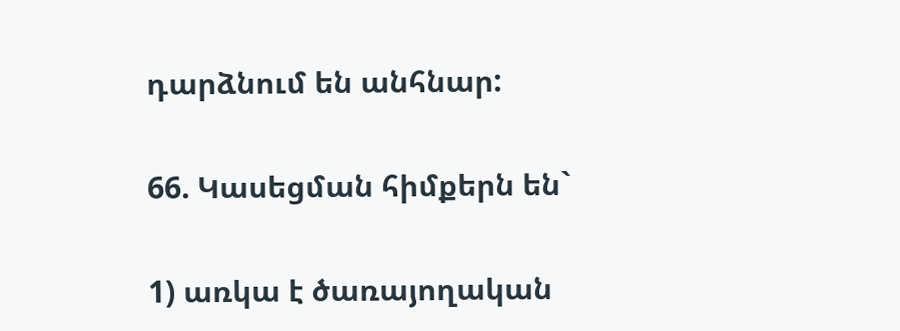դարձնում են անհնար:

66. Կասեցման հիմքերն են`

1) առկա է ծառայողական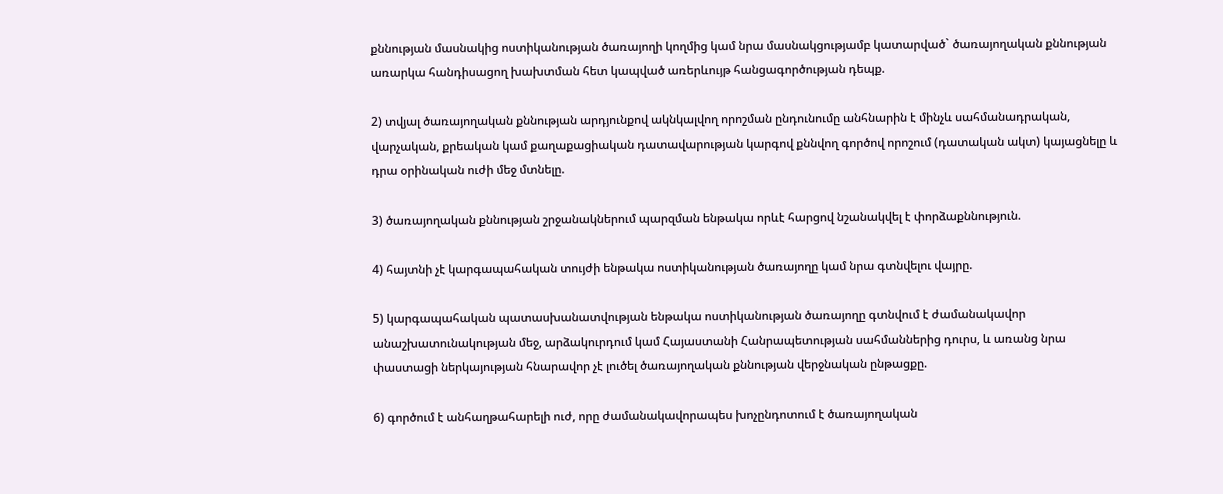քննության մասնակից ոստիկանության ծառայողի կողմից կամ նրա մասնակցությամբ կատարված` ծառայողական քննության առարկա հանդիսացող խախտման հետ կապված առերևույթ հանցագործության դեպք.

2) տվյալ ծառայողական քննության արդյունքով ակնկալվող որոշման ընդունումը անհնարին է մինչև սահմանադրական, վարչական, քրեական կամ քաղաքացիական դատավարության կարգով քննվող գործով որոշում (դատական ակտ) կայացնելը և դրա օրինական ուժի մեջ մտնելը.

3) ծառայողական քննության շրջանակներում պարզման ենթակա որևէ հարցով նշանակվել է փորձաքննություն.

4) հայտնի չէ կարգապահական տույժի ենթակա ոստիկանության ծառայողը կամ նրա գտնվելու վայրը.

5) կարգապահական պատասխանատվության ենթակա ոստիկանության ծառայողը գտնվում է ժամանակավոր անաշխատունակության մեջ, արձակուրդում կամ Հայաստանի Հանրապետության սահմաններից դուրս, և առանց նրա փաստացի ներկայության հնարավոր չէ լուծել ծառայողական քննության վերջնական ընթացքը.

6) գործում է անհաղթահարելի ուժ, որը ժամանակավորապես խոչընդոտում է ծառայողական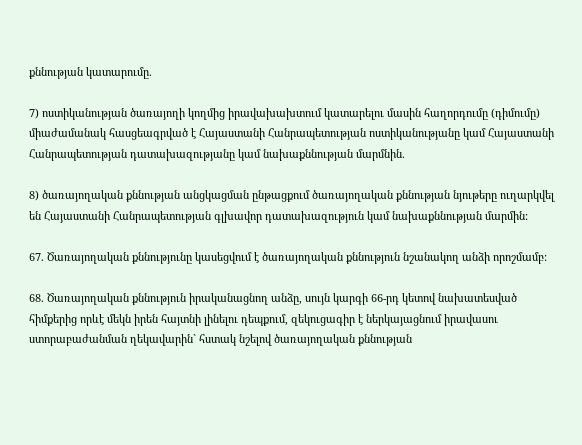քննության կատարումը.

7) ոստիկանության ծառայողի կողմից իրավախախտում կատարելու մասին հաղորդումը (դիմումը) միաժամանակ հասցեագրված է Հայաստանի Հանրապետության ոստիկանությանը կամ Հայաստանի Հանրապետության դատախազությանը կամ նախաքննության մարմնին.

8) ծառայողական քննության անցկացման ընթացքում ծառայողական քննության նյութերը ուղարկվել են Հայաստանի Հանրապետության գլխավոր դատախազություն կամ նախաքննության մարմին:

67. Ծառայողական քննությունը կասեցվում է ծառայողական քննություն նշանակող անձի որոշմամբ:

68. Ծառայողական քննություն իրականացնող անձը, սույն կարգի 66-րդ կետով նախատեսված հիմքերից որևէ մեկն իրեն հայտնի լինելու դեպքում, զեկուցագիր է ներկայացնում իրավասու ստորաբաժանման ղեկավարին` հստակ նշելով ծառայողական քննության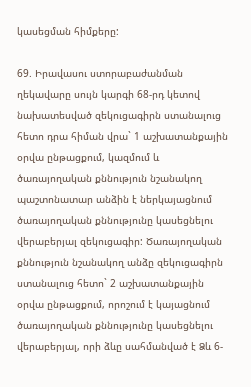կասեցման հիմքերը:

69. Իրավասու ստորաբաժանման ղեկավարը սույն կարգի 68-րդ կետով նախատեսված զեկուցագիրն ստանալուց հետո դրա հիման վրա` 1 աշխատանքային օրվա ընթացքում, կազմում և ծառայողական քննություն նշանակող պաշտոնատար անձին է ներկայացնում ծառայողական քննությունը կասեցնելու վերաբերյալ զեկուցագիր: Ծառայողական քննություն նշանակող անձը զեկուցագիրն ստանալուց հետո` 2 աշխատանքային օրվա ընթացքում, որոշում է կայացնում ծառայողական քննությունը կասեցնելու վերաբերյալ, որի ձևը սահմանված է Ձև 6-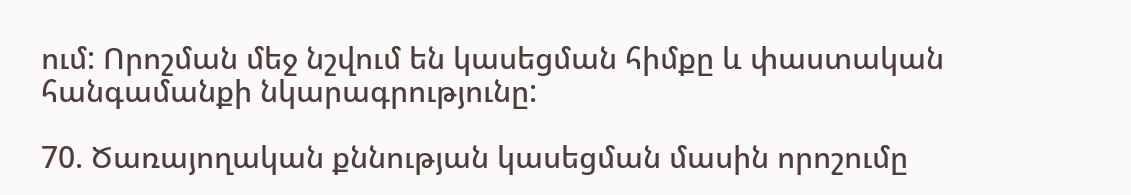ում: Որոշման մեջ նշվում են կասեցման հիմքը և փաստական հանգամանքի նկարագրությունը:

70. Ծառայողական քննության կասեցման մասին որոշումը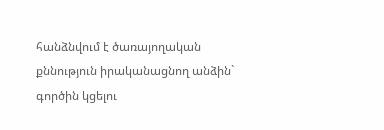հանձնվում է ծառայողական քննություն իրականացնող անձին` գործին կցելու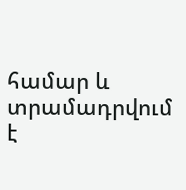համար և տրամադրվում է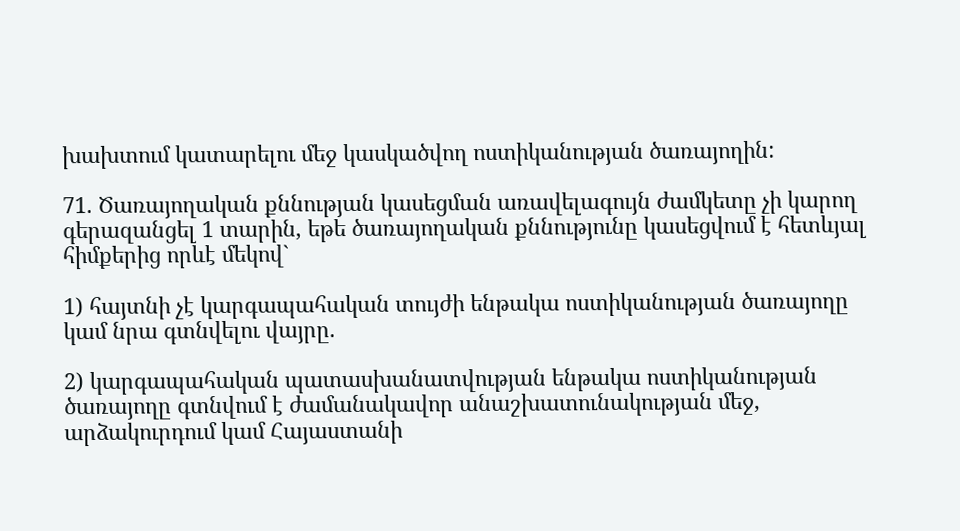խախտում կատարելու մեջ կասկածվող ոստիկանության ծառայողին:

71. Ծառայողական քննության կասեցման առավելագույն ժամկետը չի կարող գերազանցել 1 տարին, եթե ծառայողական քննությունը կասեցվում է հետևյալ հիմքերից որևէ մեկով`

1) հայտնի չէ կարգապահական տույժի ենթակա ոստիկանության ծառայողը կամ նրա գտնվելու վայրը.

2) կարգապահական պատասխանատվության ենթակա ոստիկանության ծառայողը գտնվում է ժամանակավոր անաշխատունակության մեջ, արձակուրդում կամ Հայաստանի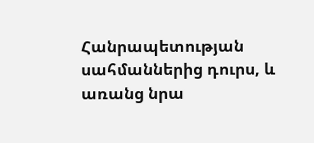Հանրապետության սահմաններից դուրս, և առանց նրա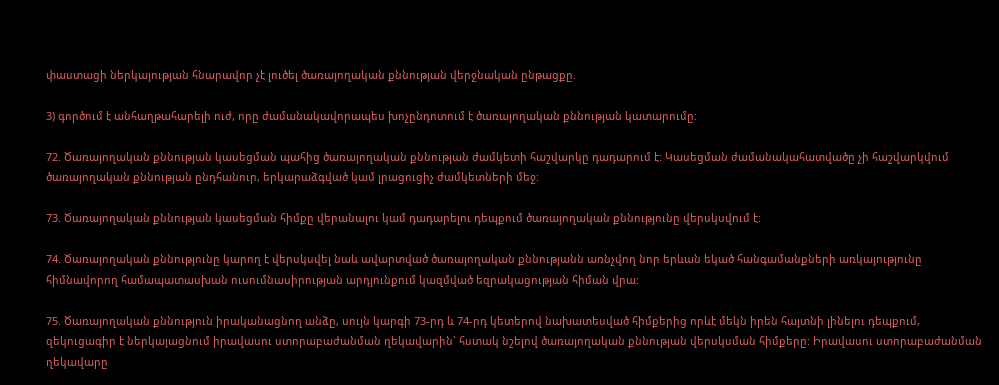փաստացի ներկայության հնարավոր չէ լուծել ծառայողական քննության վերջնական ընթացքը.

3) գործում է անհաղթահարելի ուժ, որը ժամանակավորապես խոչընդոտում է ծառայողական քննության կատարումը:

72. Ծառայողական քննության կասեցման պահից ծառայողական քննության ժամկետի հաշվարկը դադարում է: Կասեցման ժամանակահատվածը չի հաշվարկվում ծառայողական քննության ընդհանուր, երկարաձգված կամ լրացուցիչ ժամկետների մեջ:

73. Ծառայողական քննության կասեցման հիմքը վերանալու կամ դադարելու դեպքում ծառայողական քննությունը վերսկսվում է:

74. Ծառայողական քննությունը կարող է վերսկսվել նաև ավարտված ծառայողական քննությանն առնչվող նոր երևան եկած հանգամանքների առկայությունը հիմնավորող համապատասխան ուսումնասիրության արդյունքում կազմված եզրակացության հիման վրա:

75. Ծառայողական քննություն իրականացնող անձը, սույն կարգի 73-րդ և 74-րդ կետերով նախատեսված հիմքերից որևէ մեկն իրեն հայտնի լինելու դեպքում, զեկուցագիր է ներկայացնում իրավասու ստորաբաժանման ղեկավարին` հստակ նշելով ծառայողական քննության վերսկսման հիմքերը: Իրավասու ստորաբաժանման ղեկավարը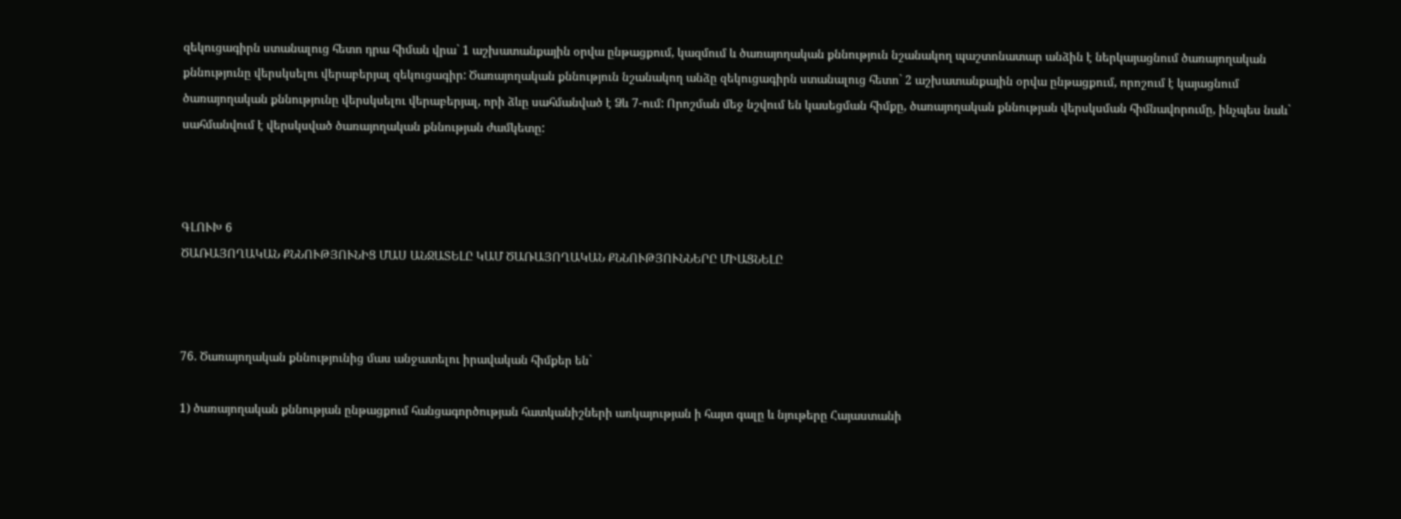զեկուցագիրն ստանալուց հետո դրա հիման վրա` 1 աշխատանքային օրվա ընթացքում, կազմում և ծառայողական քննություն նշանակող պաշտոնատար անձին է ներկայացնում ծառայողական քննությունը վերսկսելու վերաբերյալ զեկուցագիր: Ծառայողական քննություն նշանակող անձը զեկուցագիրն ստանալուց հետո` 2 աշխատանքային օրվա ընթացքում, որոշում է կայացնում ծառայողական քննությունը վերսկսելու վերաբերյալ, որի ձևը սահմանված է Ձև 7-ում: Որոշման մեջ նշվում են կասեցման հիմքը, ծառայողական քննության վերսկսման հիմնավորումը, ինչպես նաև` սահմանվում է վերսկսված ծառայողական քննության ժամկետը:



ԳԼՈՒԽ 6
ԾԱՌԱՅՈՂԱԿԱՆ ՔՆՆՈՒԹՅՈՒՆԻՑ ՄԱՍ ԱՆՋԱՏԵԼԸ ԿԱՄ ԾԱՌԱՅՈՂԱԿԱՆ ՔՆՆՈՒԹՅՈՒՆՆԵՐԸ ՄԻԱՑՆԵԼԸ



76. Ծառայողական քննությունից մաս անջատելու իրավական հիմքեր են`

1) ծառայողական քննության ընթացքում հանցագործության հատկանիշների առկայության ի հայտ գալը և նյութերը Հայաստանի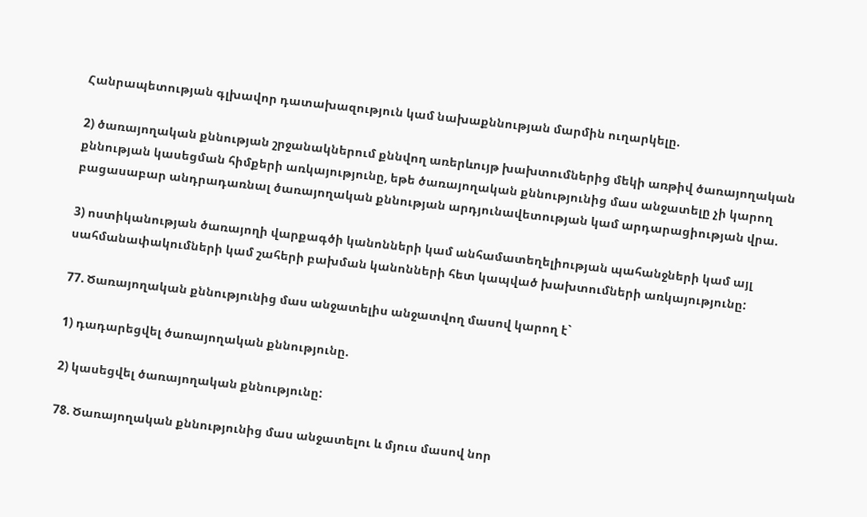Հանրապետության գլխավոր դատախազություն կամ նախաքննության մարմին ուղարկելը.

2) ծառայողական քննության շրջանակներում քննվող առերևույթ խախտումներից մեկի առթիվ ծառայողական քննության կասեցման հիմքերի առկայությունը, եթե ծառայողական քննությունից մաս անջատելը չի կարող բացասաբար անդրադառնալ ծառայողական քննության արդյունավետության կամ արդարացիության վրա.

3) ոստիկանության ծառայողի վարքագծի կանոնների կամ անհամատեղելիության պահանջների կամ այլ սահմանափակումների կամ շահերի բախման կանոնների հետ կապված խախտումների առկայությունը:

77. Ծառայողական քննությունից մաս անջատելիս անջատվող մասով կարող է`

1) դադարեցվել ծառայողական քննությունը.

2) կասեցվել ծառայողական քննությունը:

78. Ծառայողական քննությունից մաս անջատելու և մյուս մասով նոր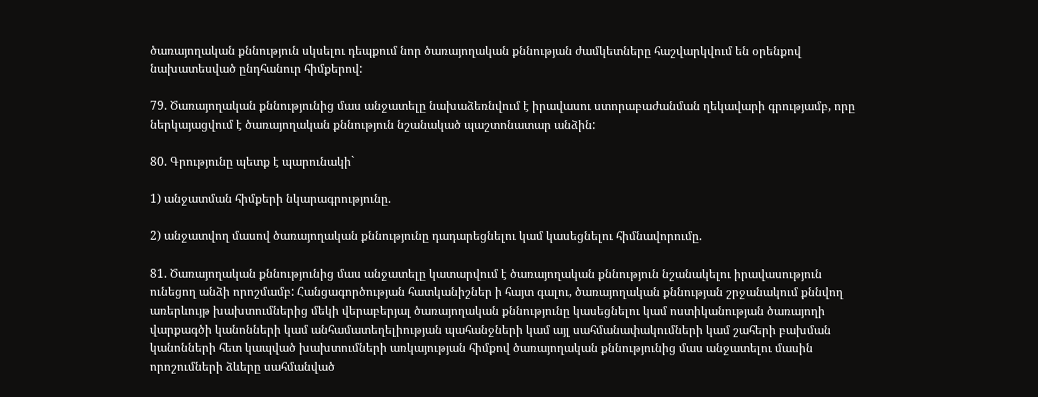ծառայողական քննություն սկսելու դեպքում նոր ծառայողական քննության ժամկետները հաշվարկվում են օրենքով նախատեսված ընդհանուր հիմքերով:

79. Ծառայողական քննությունից մաս անջատելը նախաձեռնվում է իրավասու ստորաբաժանման ղեկավարի գրությամբ, որը ներկայացվում է ծառայողական քննություն նշանակած պաշտոնատար անձին:

80. Գրությունը պետք է պարունակի`

1) անջատման հիմքերի նկարագրությունը.

2) անջատվող մասով ծառայողական քննությունը դադարեցնելու կամ կասեցնելու հիմնավորումը.

81. Ծառայողական քննությունից մաս անջատելը կատարվում է ծառայողական քննություն նշանակելու իրավասություն ունեցող անձի որոշմամբ: Հանցագործության հատկանիշներ ի հայտ գալու, ծառայողական քննության շրջանակում քննվող առերևույթ խախտումներից մեկի վերաբերյալ ծառայողական քննությունը կասեցնելու կամ ոստիկանության ծառայողի վարքագծի կանոնների կամ անհամատեղելիության պահանջների կամ այլ սահմանափակումների կամ շահերի բախման կանոնների հետ կապված խախտումների առկայության հիմքով ծառայողական քննությունից մաս անջատելու մասին որոշումների ձևերը սահմանված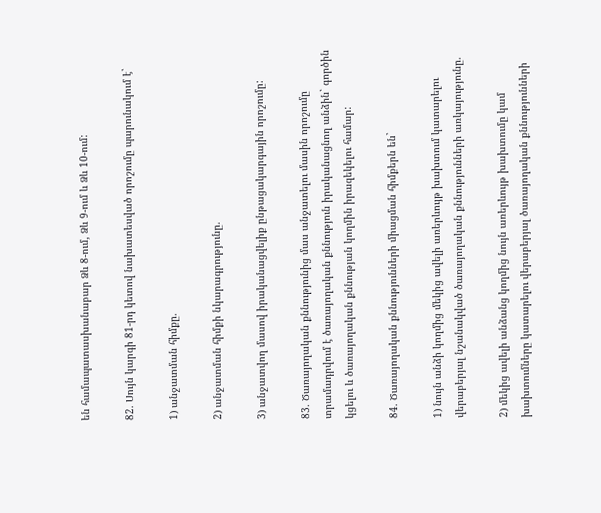են համապատասխանաբար Ձև 8-ում, Ձև 9-ում և Ձև 10-ում:

82. Սույն կարգի 81-րդ կետով նախատեսված որոշումը պարունակում է`

1) անջատման հիմքը.

2) անջատման հիմքի նկարագրությունը.

3) անջատվող մասով իրականացվելիք ընթացակարգային որոշումը:

83. Ծառայողական քննությունից մաս անջատելու մասին որոշումը տրամադրվում է ծառայողական քննություն իրականացնող անձին` գործին կցելու և ծառայողական քննության կողմին իրազեկելու համար:

84. Ծառայողական քննությունների միացման հիմքերն են`

1) նույն անձի կողմից մեկից ավելի առերևույթ խախտում կատարելու վերաբերյալ նշանակված ծառայողական քննությունների առկայությունը.

2) մեկից ավելի անձանց կողմից նույն առերևույթ խախտումը կամ խախտումները կատարելու վերաբերյալ ծառայողական քննությունների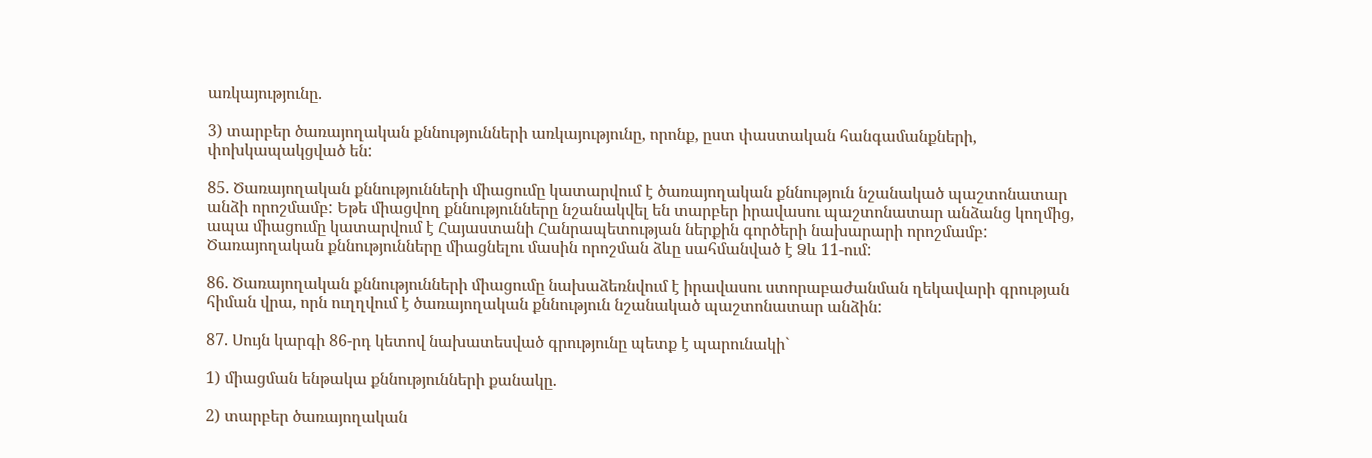առկայությունը.

3) տարբեր ծառայողական քննությունների առկայությունը, որոնք, ըստ փաստական հանգամանքների, փոխկապակցված են:

85. Ծառայողական քննությունների միացումը կատարվում է ծառայողական քննություն նշանակած պաշտոնատար անձի որոշմամբ: Եթե միացվող քննությունները նշանակվել են տարբեր իրավասու պաշտոնատար անձանց կողմից, ապա միացումը կատարվում է Հայաստանի Հանրապետության ներքին գործերի նախարարի որոշմամբ: Ծառայողական քննությունները միացնելու մասին որոշման ձևը սահմանված է Ձև 11-ում:

86. Ծառայողական քննությունների միացումը նախաձեռնվում է իրավասու ստորաբաժանման ղեկավարի գրության հիման վրա, որն ուղղվում է ծառայողական քննություն նշանակած պաշտոնատար անձին:

87. Սույն կարգի 86-րդ կետով նախատեսված գրությունը պետք է պարունակի`

1) միացման ենթակա քննությունների քանակը.

2) տարբեր ծառայողական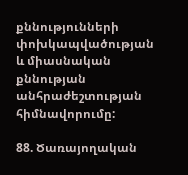քննությունների փոխկապվածության և միասնական քննության անհրաժեշտության հիմնավորումը:

88. Ծառայողական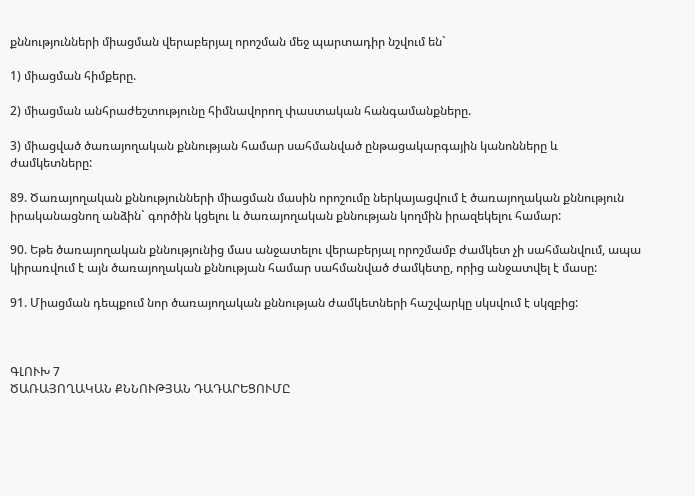քննությունների միացման վերաբերյալ որոշման մեջ պարտադիր նշվում են`

1) միացման հիմքերը.

2) միացման անհրաժեշտությունը հիմնավորող փաստական հանգամանքները.

3) միացված ծառայողական քննության համար սահմանված ընթացակարգային կանոնները և ժամկետները:

89. Ծառայողական քննությունների միացման մասին որոշումը ներկայացվում է ծառայողական քննություն իրականացնող անձին` գործին կցելու և ծառայողական քննության կողմին իրազեկելու համար:

90. Եթե ծառայողական քննությունից մաս անջատելու վերաբերյալ որոշմամբ ժամկետ չի սահմանվում, ապա կիրառվում է այն ծառայողական քննության համար սահմանված ժամկետը, որից անջատվել է մասը:

91. Միացման դեպքում նոր ծառայողական քննության ժամկետների հաշվարկը սկսվում է սկզբից:



ԳԼՈՒԽ 7
ԾԱՌԱՅՈՂԱԿԱՆ ՔՆՆՈՒԹՅԱՆ ԴԱԴԱՐԵՑՈՒՄԸ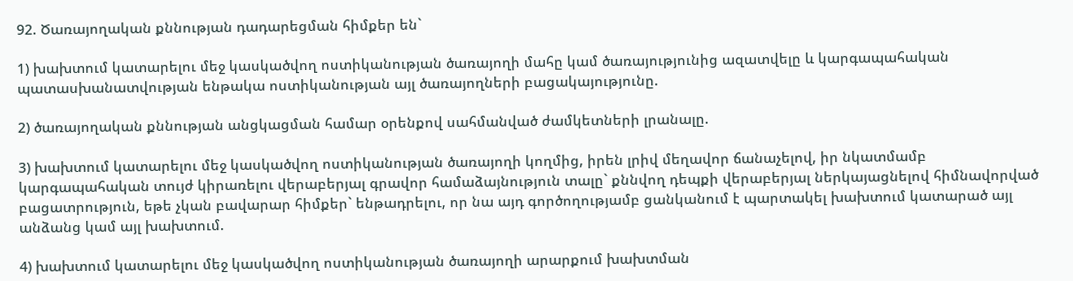92. Ծառայողական քննության դադարեցման հիմքեր են`

1) խախտում կատարելու մեջ կասկածվող ոստիկանության ծառայողի մահը կամ ծառայությունից ազատվելը և կարգապահական պատասխանատվության ենթակա ոստիկանության այլ ծառայողների բացակայությունը.

2) ծառայողական քննության անցկացման համար օրենքով սահմանված ժամկետների լրանալը.

3) խախտում կատարելու մեջ կասկածվող ոստիկանության ծառայողի կողմից, իրեն լրիվ մեղավոր ճանաչելով, իր նկատմամբ կարգապահական տույժ կիրառելու վերաբերյալ գրավոր համաձայնություն տալը` քննվող դեպքի վերաբերյալ ներկայացնելով հիմնավորված բացատրություն, եթե չկան բավարար հիմքեր` ենթադրելու, որ նա այդ գործողությամբ ցանկանում է պարտակել խախտում կատարած այլ անձանց կամ այլ խախտում.

4) խախտում կատարելու մեջ կասկածվող ոստիկանության ծառայողի արարքում խախտման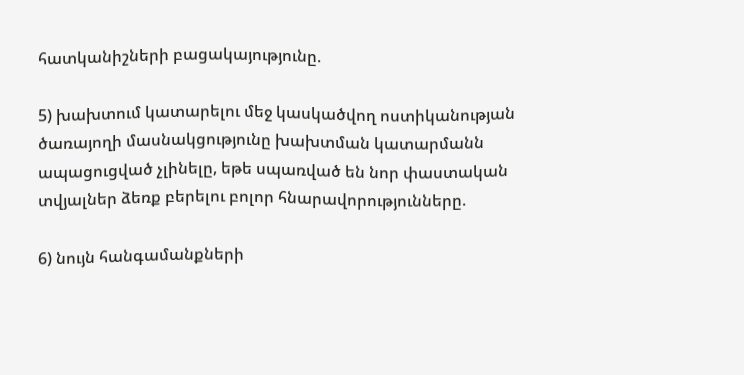հատկանիշների բացակայությունը.

5) խախտում կատարելու մեջ կասկածվող ոստիկանության ծառայողի մասնակցությունը խախտման կատարմանն ապացուցված չլինելը, եթե սպառված են նոր փաստական տվյալներ ձեռք բերելու բոլոր հնարավորությունները.

6) նույն հանգամանքների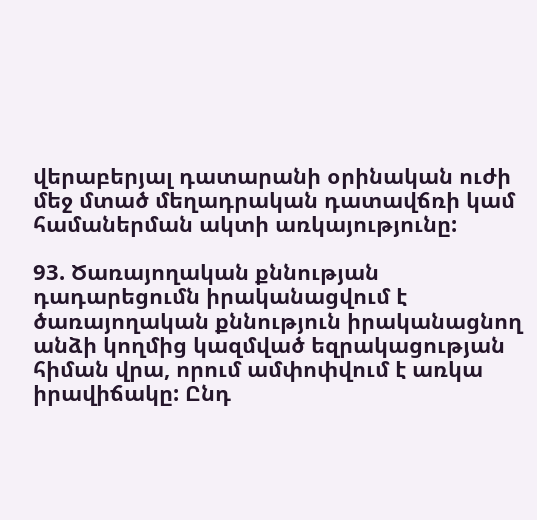վերաբերյալ դատարանի օրինական ուժի մեջ մտած մեղադրական դատավճռի կամ համաներման ակտի առկայությունը:

93. Ծառայողական քննության դադարեցումն իրականացվում է ծառայողական քննություն իրականացնող անձի կողմից կազմված եզրակացության հիման վրա, որում ամփոփվում է առկա իրավիճակը: Ընդ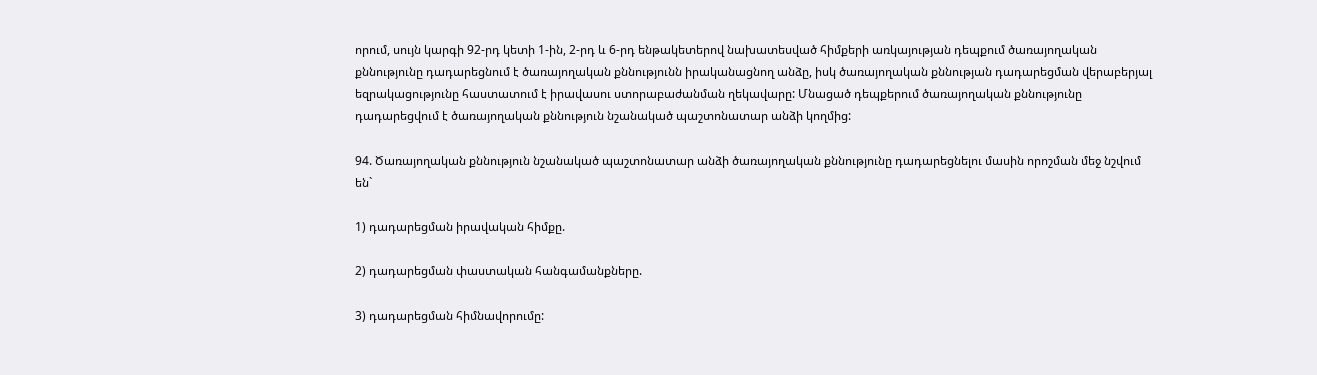որում, սույն կարգի 92-րդ կետի 1-ին, 2-րդ և 6-րդ ենթակետերով նախատեսված հիմքերի առկայության դեպքում ծառայողական քննությունը դադարեցնում է ծառայողական քննությունն իրականացնող անձը, իսկ ծառայողական քննության դադարեցման վերաբերյալ եզրակացությունը հաստատում է իրավասու ստորաբաժանման ղեկավարը: Մնացած դեպքերում ծառայողական քննությունը դադարեցվում է ծառայողական քննություն նշանակած պաշտոնատար անձի կողմից:

94. Ծառայողական քննություն նշանակած պաշտոնատար անձի ծառայողական քննությունը դադարեցնելու մասին որոշման մեջ նշվում են`

1) դադարեցման իրավական հիմքը.

2) դադարեցման փաստական հանգամանքները.

3) դադարեցման հիմնավորումը: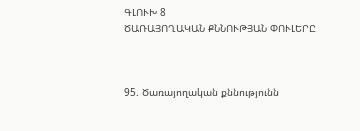ԳԼՈՒԽ 8
ԾԱՌԱՅՈՂԱԿԱՆ ՔՆՆՈՒԹՅԱՆ ՓՈՒԼԵՐԸ



95. Ծառայողական քննությունն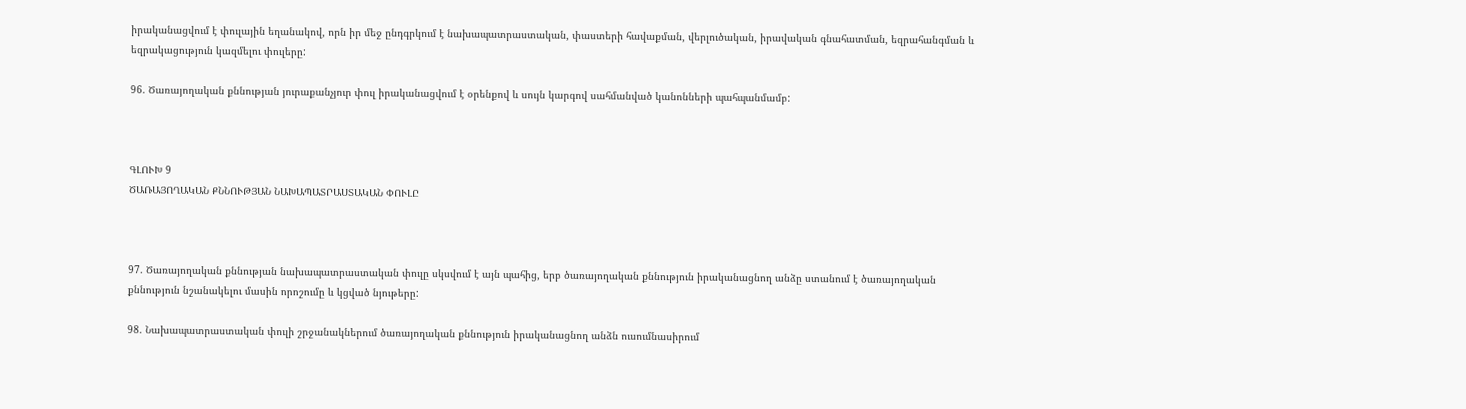իրականացվում է փուլային եղանակով, որն իր մեջ ընդգրկում է նախապատրաստական, փաստերի հավաքման, վերլուծական, իրավական գնահատման, եզրահանգման և եզրակացություն կազմելու փուլերը:

96. Ծառայողական քննության յուրաքանչյուր փուլ իրականացվում է օրենքով և սույն կարգով սահմանված կանոնների պահպանմամբ:



ԳԼՈՒԽ 9
ԾԱՌԱՅՈՂԱԿԱՆ ՔՆՆՈՒԹՅԱՆ ՆԱԽԱՊԱՏՐԱՍՏԱԿԱՆ ՓՈՒԼԸ



97. Ծառայողական քննության նախապատրաստական փուլը սկսվում է այն պահից, երբ ծառայողական քննություն իրականացնող անձը ստանում է ծառայողական քննություն նշանակելու մասին որոշումը և կցված նյութերը:

98. Նախապատրաստական փուլի շրջանակներում ծառայողական քննություն իրականացնող անձն ուսումնասիրում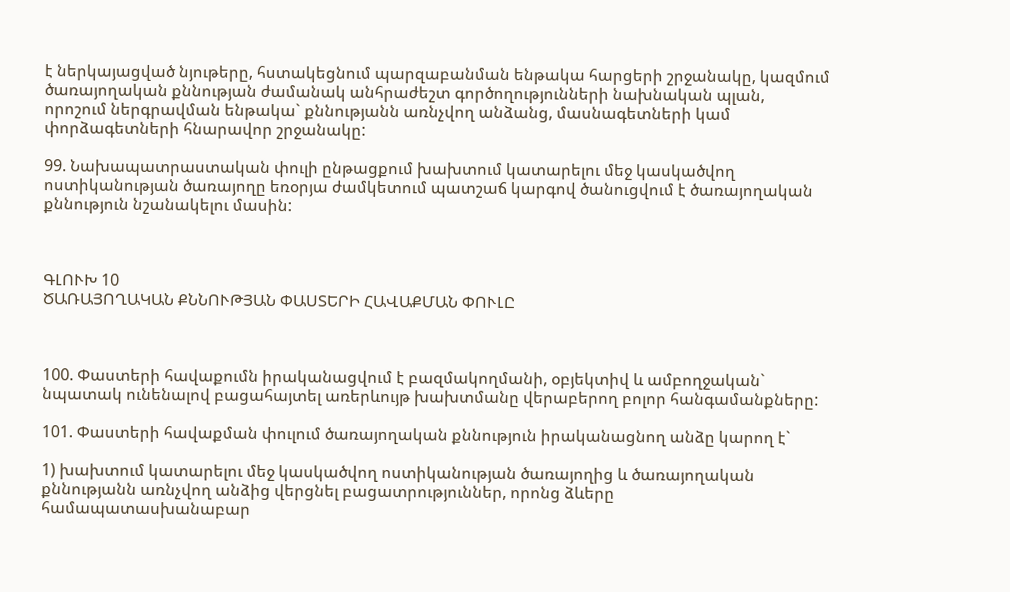է ներկայացված նյութերը, հստակեցնում պարզաբանման ենթակա հարցերի շրջանակը, կազմում ծառայողական քննության ժամանակ անհրաժեշտ գործողությունների նախնական պլան, որոշում ներգրավման ենթակա` քննությանն առնչվող անձանց, մասնագետների կամ փորձագետների հնարավոր շրջանակը:

99. Նախապատրաստական փուլի ընթացքում խախտում կատարելու մեջ կասկածվող ոստիկանության ծառայողը եռօրյա ժամկետում պատշաճ կարգով ծանուցվում է ծառայողական քննություն նշանակելու մասին:



ԳԼՈՒԽ 10
ԾԱՌԱՅՈՂԱԿԱՆ ՔՆՆՈՒԹՅԱՆ ՓԱՍՏԵՐԻ ՀԱՎԱՔՄԱՆ ՓՈՒԼԸ



100. Փաստերի հավաքումն իրականացվում է բազմակողմանի, օբյեկտիվ և ամբողջական` նպատակ ունենալով բացահայտել առերևույթ խախտմանը վերաբերող բոլոր հանգամանքները:

101. Փաստերի հավաքման փուլում ծառայողական քննություն իրականացնող անձը կարող է`

1) խախտում կատարելու մեջ կասկածվող ոստիկանության ծառայողից և ծառայողական քննությանն առնչվող անձից վերցնել բացատրություններ, որոնց ձևերը համապատասխանաբար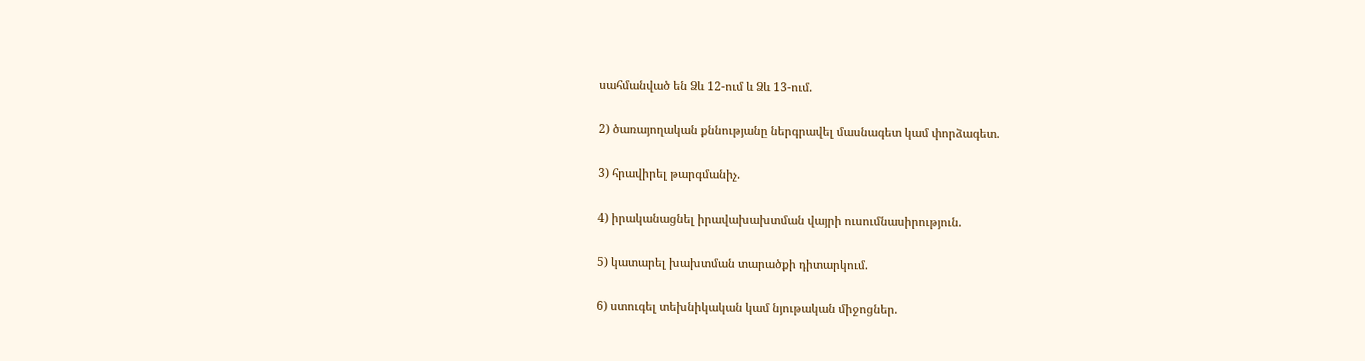սահմանված են Ձև 12-ում և Ձև 13-ում.

2) ծառայողական քննությանը ներգրավել մասնագետ կամ փորձագետ.

3) հրավիրել թարգմանիչ.

4) իրականացնել իրավախախտման վայրի ուսումնասիրություն.

5) կատարել խախտման տարածքի դիտարկում.

6) ստուգել տեխնիկական կամ նյութական միջոցներ.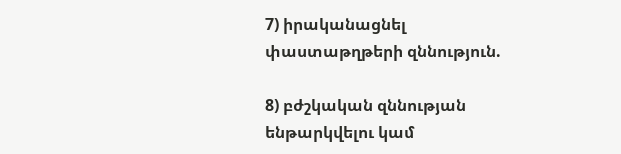7) իրականացնել փաստաթղթերի զննություն.

8) բժշկական զննության ենթարկվելու կամ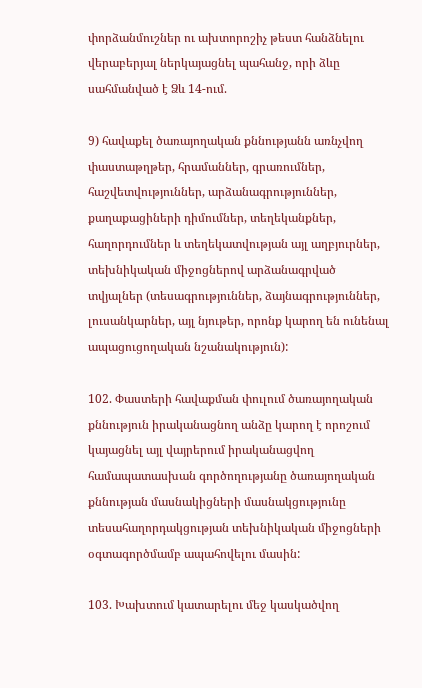փորձանմուշներ ու ախտորոշիչ թեստ հանձնելու վերաբերյալ ներկայացնել պահանջ, որի ձևը սահմանված է Ձև 14-ում.

9) հավաքել ծառայողական քննությանն առնչվող փաստաթղթեր, հրամաններ, գրառումներ, հաշվետվություններ, արձանագրություններ, քաղաքացիների դիմումներ, տեղեկանքներ, հաղորդումներ և տեղեկատվության այլ աղբյուրներ, տեխնիկական միջոցներով արձանագրված տվյալներ (տեսագրություններ, ձայնագրություններ, լուսանկարներ, այլ նյութեր, որոնք կարող են ունենալ ապացուցողական նշանակություն):

102. Փաստերի հավաքման փուլում ծառայողական քննություն իրականացնող անձը կարող է որոշում կայացնել այլ վայրերում իրականացվող համապատասխան գործողությանը ծառայողական քննության մասնակիցների մասնակցությունը տեսահաղորդակցության տեխնիկական միջոցների օգտագործմամբ ապահովելու մասին:

103. Խախտում կատարելու մեջ կասկածվող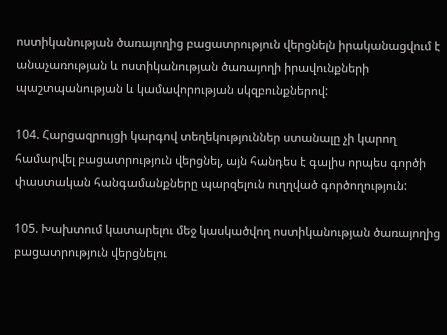ոստիկանության ծառայողից բացատրություն վերցնելն իրականացվում է անաչառության և ոստիկանության ծառայողի իրավունքների պաշտպանության և կամավորության սկզբունքներով:

104. Հարցազրույցի կարգով տեղեկություններ ստանալը չի կարող համարվել բացատրություն վերցնել, այն հանդես է գալիս որպես գործի փաստական հանգամանքները պարզելուն ուղղված գործողություն:

105. Խախտում կատարելու մեջ կասկածվող ոստիկանության ծառայողից բացատրություն վերցնելու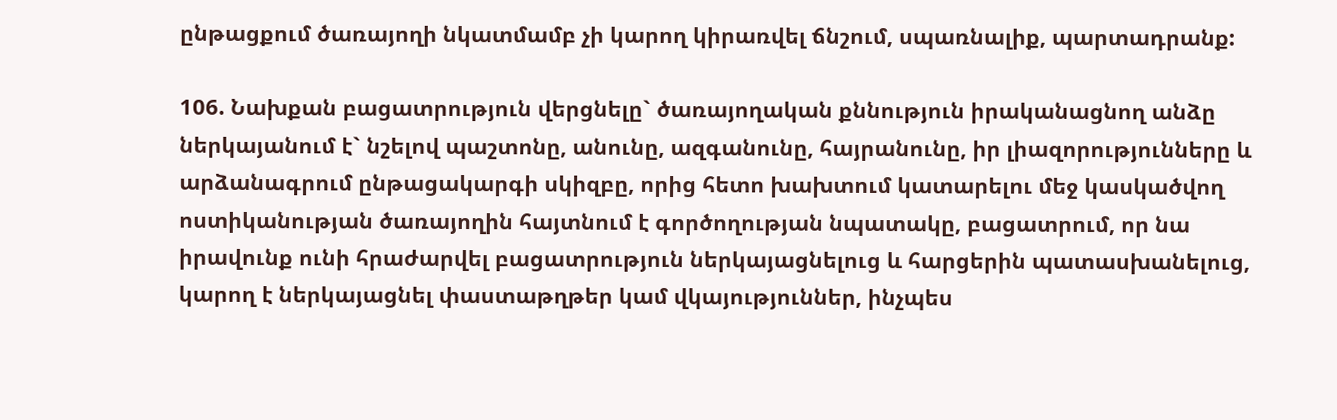ընթացքում ծառայողի նկատմամբ չի կարող կիրառվել ճնշում, սպառնալիք, պարտադրանք:

106. Նախքան բացատրություն վերցնելը` ծառայողական քննություն իրականացնող անձը ներկայանում է` նշելով պաշտոնը, անունը, ազգանունը, հայրանունը, իր լիազորությունները և արձանագրում ընթացակարգի սկիզբը, որից հետո խախտում կատարելու մեջ կասկածվող ոստիկանության ծառայողին հայտնում է գործողության նպատակը, բացատրում, որ նա իրավունք ունի հրաժարվել բացատրություն ներկայացնելուց և հարցերին պատասխանելուց, կարող է ներկայացնել փաստաթղթեր կամ վկայություններ, ինչպես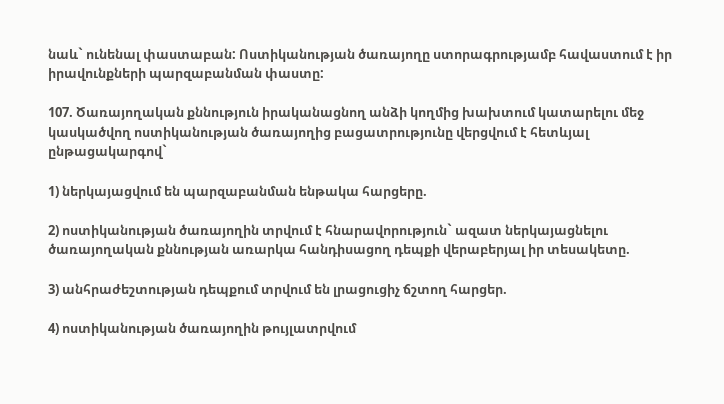նաև` ունենալ փաստաբան: Ոստիկանության ծառայողը ստորագրությամբ հավաստում է իր իրավունքների պարզաբանման փաստը:

107. Ծառայողական քննություն իրականացնող անձի կողմից խախտում կատարելու մեջ կասկածվող ոստիկանության ծառայողից բացատրությունը վերցվում է հետևյալ ընթացակարգով`

1) ներկայացվում են պարզաբանման ենթակա հարցերը.

2) ոստիկանության ծառայողին տրվում է հնարավորություն` ազատ ներկայացնելու ծառայողական քննության առարկա հանդիսացող դեպքի վերաբերյալ իր տեսակետը.

3) անհրաժեշտության դեպքում տրվում են լրացուցիչ ճշտող հարցեր.

4) ոստիկանության ծառայողին թույլատրվում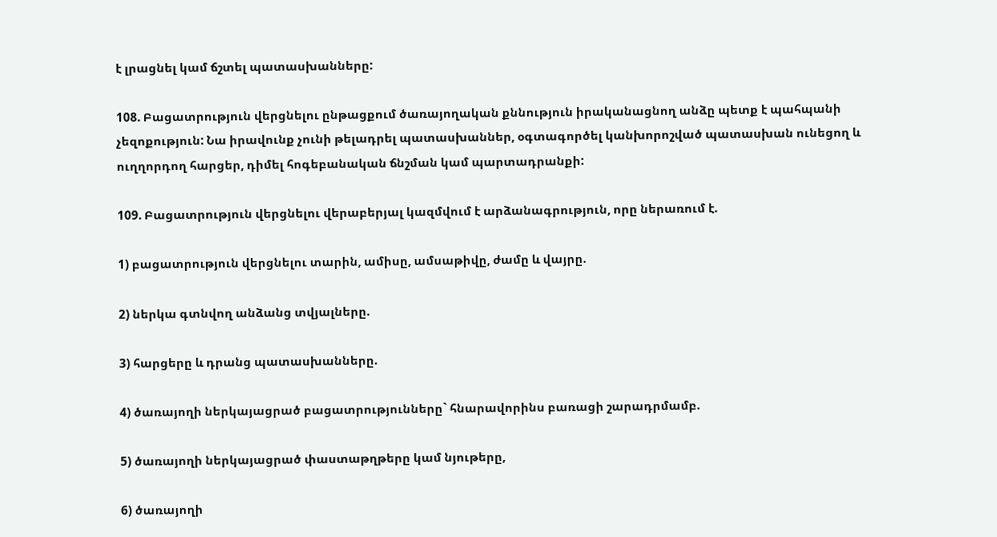է լրացնել կամ ճշտել պատասխանները:

108. Բացատրություն վերցնելու ընթացքում ծառայողական քննություն իրականացնող անձը պետք է պահպանի չեզոքություն: Նա իրավունք չունի թելադրել պատասխաններ, օգտագործել կանխորոշված պատասխան ունեցող և ուղղորդող հարցեր, դիմել հոգեբանական ճնշման կամ պարտադրանքի:

109. Բացատրություն վերցնելու վերաբերյալ կազմվում է արձանագրություն, որը ներառում է.

1) բացատրություն վերցնելու տարին, ամիսը, ամսաթիվը, ժամը և վայրը.

2) ներկա գտնվող անձանց տվյալները.

3) հարցերը և դրանց պատասխանները.

4) ծառայողի ներկայացրած բացատրությունները` հնարավորինս բառացի շարադրմամբ.

5) ծառայողի ներկայացրած փաստաթղթերը կամ նյութերը,

6) ծառայողի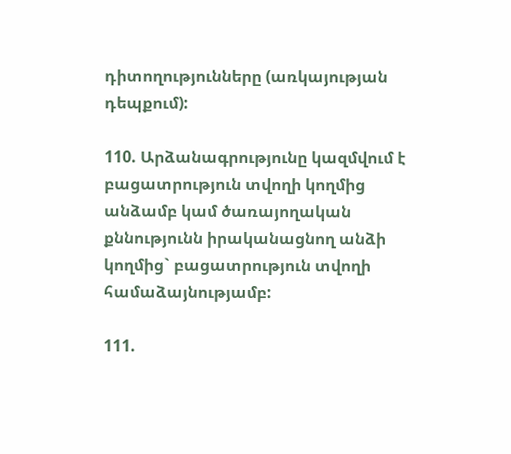դիտողությունները (առկայության դեպքում):

110. Արձանագրությունը կազմվում է բացատրություն տվողի կողմից անձամբ կամ ծառայողական քննությունն իրականացնող անձի կողմից` բացատրություն տվողի համաձայնությամբ:

111.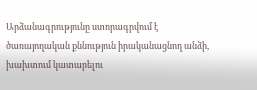Արձանագրությունը ստորագրվում է ծառայողական քննություն իրականացնող անձի, խախտում կատարելու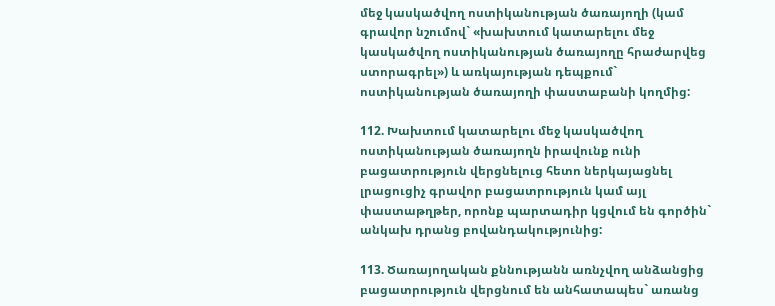մեջ կասկածվող ոստիկանության ծառայողի (կամ գրավոր նշումով` «խախտում կատարելու մեջ կասկածվող ոստիկանության ծառայողը հրաժարվեց ստորագրել») և առկայության դեպքում` ոստիկանության ծառայողի փաստաբանի կողմից:

112. Խախտում կատարելու մեջ կասկածվող ոստիկանության ծառայողն իրավունք ունի բացատրություն վերցնելուց հետո ներկայացնել լրացուցիչ գրավոր բացատրություն կամ այլ փաստաթղթեր, որոնք պարտադիր կցվում են գործին` անկախ դրանց բովանդակությունից:

113. Ծառայողական քննությանն առնչվող անձանցից բացատրություն վերցնում են անհատապես` առանց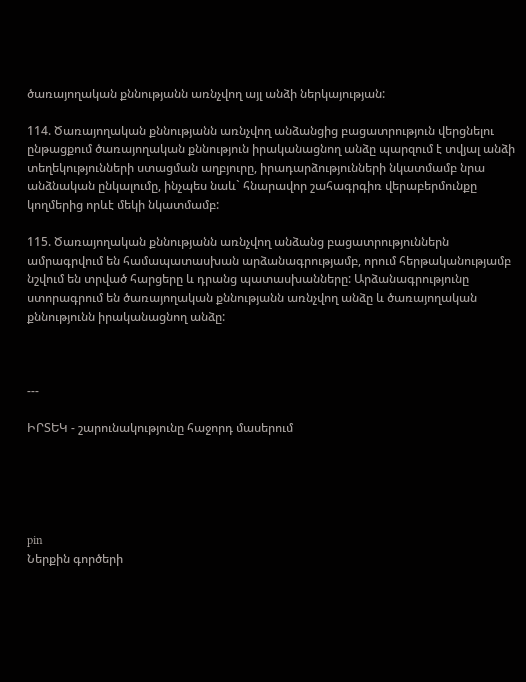ծառայողական քննությանն առնչվող այլ անձի ներկայության:

114. Ծառայողական քննությանն առնչվող անձանցից բացատրություն վերցնելու ընթացքում ծառայողական քննություն իրականացնող անձը պարզում է տվյալ անձի տեղեկությունների ստացման աղբյուրը, իրադարձությունների նկատմամբ նրա անձնական ընկալումը, ինչպես նաև` հնարավոր շահագրգիռ վերաբերմունքը կողմերից որևէ մեկի նկատմամբ:

115. Ծառայողական քննությանն առնչվող անձանց բացատրություններն ամրագրվում են համապատասխան արձանագրությամբ, որում հերթականությամբ նշվում են տրված հարցերը և դրանց պատասխանները: Արձանագրությունը ստորագրում են ծառայողական քննությանն առնչվող անձը և ծառայողական քննությունն իրականացնող անձը:



---

ԻՐՏԵԿ - շարունակությունը հաջորդ մասերում





pin
Ներքին գործերի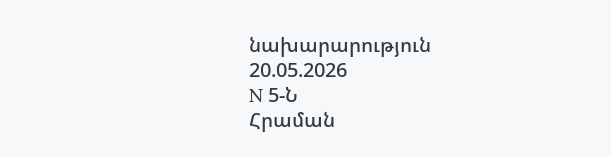նախարարություն
20.05.2026
N 5-Ն
Հրաման